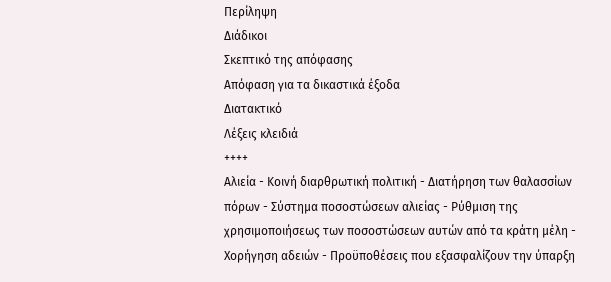Περίληψη
Διάδικοι
Σκεπτικό της απόφασης
Απόφαση για τα δικαστικά έξοδα
Διατακτικό
Λέξεις κλειδιά
++++
Αλιεία - Κοινή διαρθρωτική πολιτική - Διατήρηση των θαλασσίων πόρων - Σύστημα ποσοστώσεων αλιείας - Ρύθμιση της χρησιμοποιήσεως των ποσοστώσεων αυτών από τα κράτη μέλη - Χορήγηση αδειών - Προϋποθέσεις που εξασφαλίζουν την ύπαρξη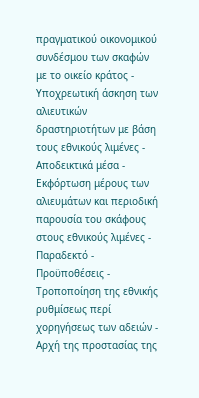πραγματικού οικονομικού συνδέσμου των σκαφών με το οικείο κράτος - Υποχρεωτική άσκηση των αλιευτικών δραστηριοτήτων με βάση τους εθνικούς λιμένες - Αποδεικτικά μέσα - Εκφόρτωση μέρους των αλιευμάτων και περιοδική παρουσία του σκάφους στους εθνικούς λιμένες - Παραδεκτό - Προϋποθέσεις - Τροποποίηση της εθνικής ρυθμίσεως περί χορηγήσεως των αδειών - Αρχή της προστασίας της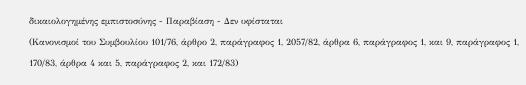δικαιολογημένης εμπιστοσύνης - Παραβίαση - Δεν υφίσταται
(Κανονισμοί του Συμβουλίου 101/76, άρθρο 2, παράγραφος 1, 2057/82, άρθρα 6, παράγραφος 1, και 9, παράγραφος 1, 170/83, άρθρα 4 και 5, παράγραφος 2, και 172/83)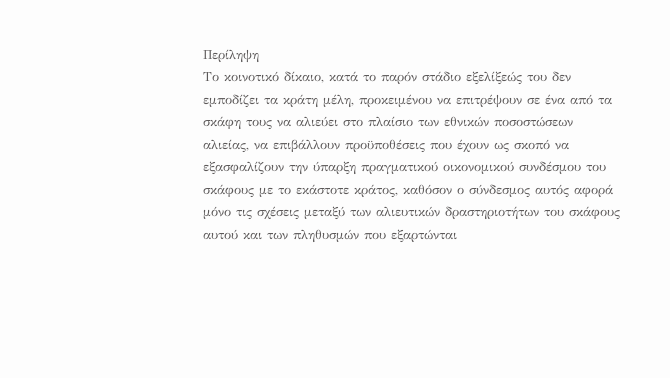Περίληψη
Το κοινοτικό δίκαιο, κατά το παρόν στάδιο εξελίξεώς του δεν εμποδίζει τα κράτη μέλη, προκειμένου να επιτρέψουν σε ένα από τα σκάφη τους να αλιεύει στο πλαίσιο των εθνικών ποσοστώσεων αλιείας, να επιβάλλουν προϋποθέσεις που έχουν ως σκοπό να εξασφαλίζουν την ύπαρξη πραγματικού οικονομικού συνδέσμου του σκάφους με το εκάστοτε κράτος, καθόσον ο σύνδεσμος αυτός αφορά μόνο τις σχέσεις μεταξύ των αλιευτικών δραστηριοτήτων του σκάφους αυτού και των πληθυσμών που εξαρτώνται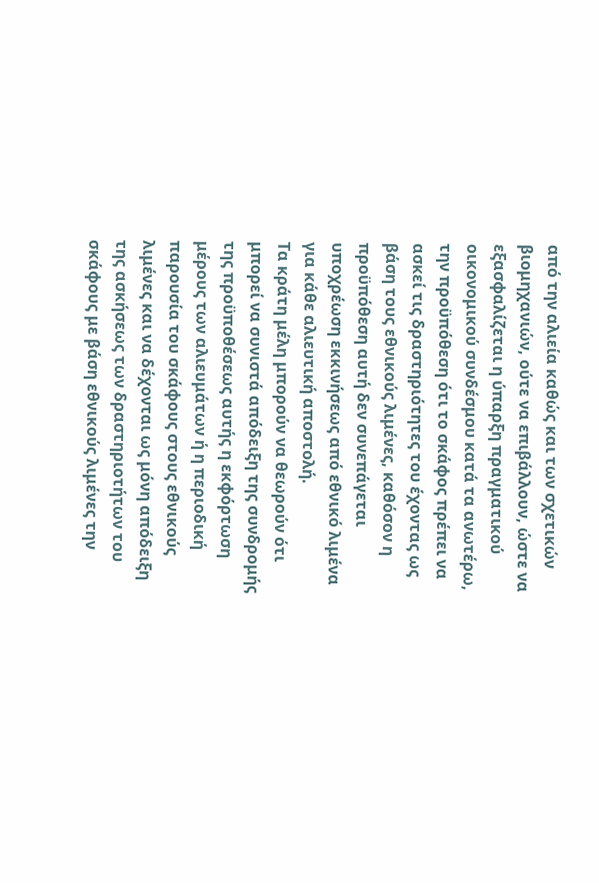από την αλιεία καθώς και των σχετικών βιομηχανιών, ούτε να επιβάλλουν, ώστε να εξασφαλίζεται η ύπαρξη πραγματικού οικονομικού συνδέσμου κατά τα ανωτέρω, την προϋπόθεση ότι το σκάφος πρέπει να ασκεί τις δραστηριότητες του έχοντας ως βάση τους εθνικούς λιμένες, καθόσον η προϋπόθεση αυτή δεν συνεπάγεται υποχρέωση εκκινήσεως από εθνικό λιμένα για κάθε αλιευτική αποστολή.
Τα κράτη μέλη μπορούν να θεωρούν ότι μπορεί να συνιστά απόδειξη της συνδρομής της προϋποθέσεως αυτής η εκφόρτωση μέρους των αλιευμάτων ή η περιοδική παρουσία του σκάφους στους εθνικούς λιμένες και να δέχονται ως μόνη απόδειξη της ασκήσεως των δραστηριοτήτων του σκάφους με βάση εθνικούς λιμένες την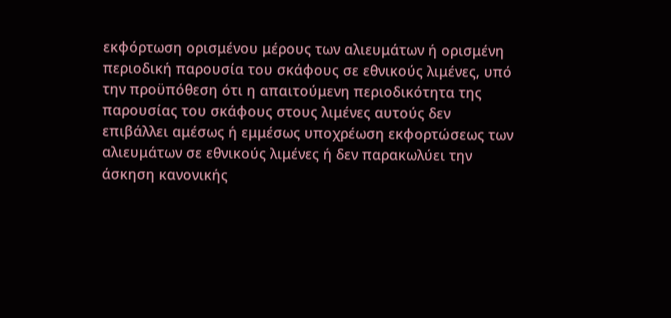εκφόρτωση ορισμένου μέρους των αλιευμάτων ή ορισμένη περιοδική παρουσία του σκάφους σε εθνικούς λιμένες, υπό την προϋπόθεση ότι η απαιτούμενη περιοδικότητα της παρουσίας του σκάφους στους λιμένες αυτούς δεν επιβάλλει αμέσως ή εμμέσως υποχρέωση εκφορτώσεως των αλιευμάτων σε εθνικούς λιμένες ή δεν παρακωλύει την άσκηση κανονικής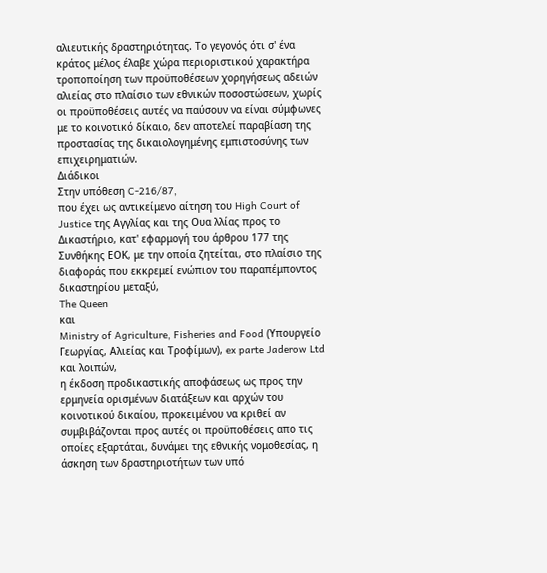αλιευτικής δραστηριότητας. Το γεγονός ότι σ' ένα κράτος μέλος έλαβε χώρα περιοριστικού χαρακτήρα τροποποίηση των προϋποθέσεων χορηγήσεως αδειών αλιείας στο πλαίσιο των εθνικών ποσοστώσεων, χωρίς οι προϋποθέσεις αυτές να παύσουν να είναι σύμφωνες με το κοινοτικό δίκαιο, δεν αποτελεί παραβίαση της προστασίας της δικαιολογημένης εμπιστοσύνης των επιχειρηματιών.
Διάδικοι
Στην υπόθεση C-216/87,
που έχει ως αντικείμενο αίτηση του High Court of Justice της Αγγλίας και της Ουα λλίας προς το Δικαστήριο, κατ' εφαρμογή του άρθρου 177 της Συνθήκης ΕΟΚ, με την οποία ζητείται, στο πλαίσιο της διαφοράς που εκκρεμεί ενώπιον του παραπέμποντος δικαστηρίου μεταξύ,
The Queen
και
Ministry of Agriculture, Fisheries and Food (Υπουργείο Γεωργίας, Αλιείας και Τροφίμων), ex parte Jaderow Ltd και λοιπών,
η έκδοση προδικαστικής αποφάσεως ως προς την ερμηνεία ορισμένων διατάξεων και αρχών του κοινοτικού δικαίου, προκειμένου να κριθεί αν συμβιβάζονται προς αυτές οι προϋποθέσεις απο τις οποίες εξαρτάται, δυνάμει της εθνικής νομοθεσίας, η άσκηση των δραστηριοτήτων των υπό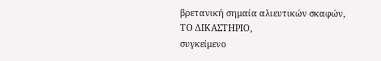βρετανική σημαία αλιευτικών σκαφών,
ΤΟ ΔΙΚΑΣΤΗΡΙΟ,
συγκείμενο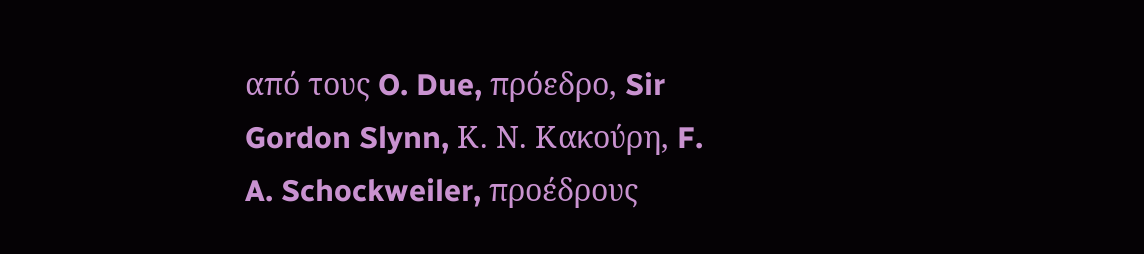από τους O. Due, πρόεδρο, Sir Gordon Slynn, Κ. Ν. Κακούρη, F. A. Schockweiler, προέδρους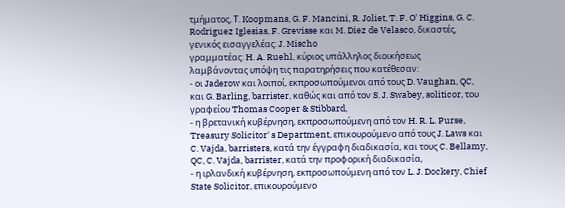τμήματος, Τ. Koopmans, G. F. Mancini, R. Joliet, T. F. O' Higgins, G. C. Rodriguez Iglesias, F. Grevisse και M. Diez de Velasco, δικαστές,
γενικός εισαγγελέας: J. Mischo
γραμματέας: H. A. Ruehl, κύριος υπάλληλος διοικήσεως
λαμβάνοντας υπόψη τις παρατηρήσεις που κατέθεσαν:
- οι Jaderow και λοιποί, εκπροσωπούμενοι από τους D. Vaughan, QC, και G. Barling, barrister, καθώς και από τον S. J. Swabey, soliticor, του γραφείου Thomas Cooper & Stibbard,
- η βρετανική κυβέρνηση, εκπροσωπούμενη από τον H. R. L. Purse, Treasury Solicitor' s Department, επικουρούμενο από τους J. Laws και C. Vajda, barristers, κατά την έγγραφη διαδικασία, και τους C. Bellamy, QC, C. Vajda, barrister, κατά την προφορική διαδικασία,
- η ιρλανδική κυβέρνηση, εκπροσωπούμενη από τον L. J. Dockery, Chief State Solicitor, επικουρούμενο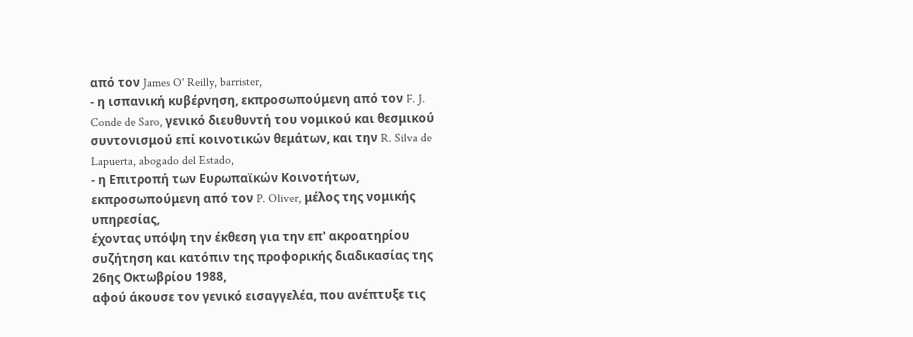από τον James O' Reilly, barrister,
- η ισπανική κυβέρνηση, εκπροσωπούμενη από τον F. J. Conde de Saro, γενικό διευθυντή του νομικού και θεσμικού συντονισμού επί κοινοτικών θεμάτων, και την R. Silva de Lapuerta, abogado del Estado,
- η Επιτροπή των Ευρωπαϊκών Κοινοτήτων, εκπροσωπούμενη από τον P. Oliver, μέλος της νομικής υπηρεσίας,
έχοντας υπόψη την έκθεση για την επ' ακροατηρίου συζήτηση και κατόπιν της προφορικής διαδικασίας της 26ης Οκτωβρίου 1988,
αφού άκουσε τον γενικό εισαγγελέα, που ανέπτυξε τις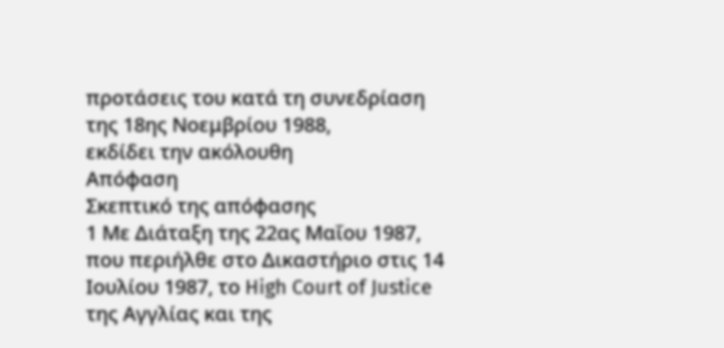προτάσεις του κατά τη συνεδρίαση της 18ης Νοεμβρίου 1988,
εκδίδει την ακόλουθη
Απόφαση
Σκεπτικό της απόφασης
1 Με Διάταξη της 22ας Μαΐου 1987, που περιήλθε στο Δικαστήριο στις 14 Ιουλίου 1987, το High Court of Justice της Αγγλίας και της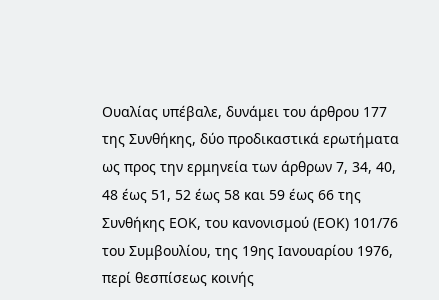Ουαλίας υπέβαλε, δυνάμει του άρθρου 177 της Συνθήκης, δύο προδικαστικά ερωτήματα ως προς την ερμηνεία των άρθρων 7, 34, 40, 48 έως 51, 52 έως 58 και 59 έως 66 της Συνθήκης ΕΟΚ, του κανονισμού (ΕΟΚ) 101/76 του Συμβουλίου, της 19ης Ιανουαρίου 1976, περί θεσπίσεως κοινής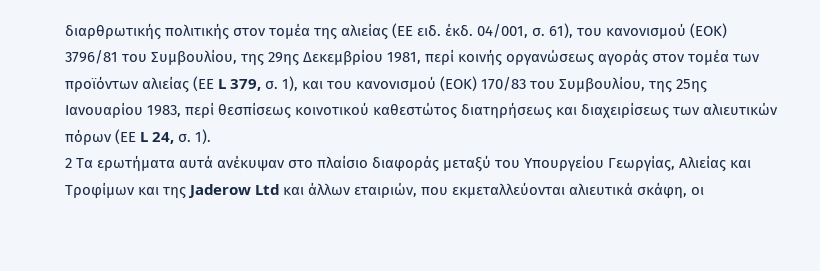διαρθρωτικής πολιτικής στον τομέα της αλιείας (ΕΕ ειδ. έκδ. 04/001, σ. 61), του κανονισμού (ΕΟΚ) 3796/81 του Συμβουλίου, της 29ης Δεκεμβρίου 1981, περί κοινής οργανώσεως αγοράς στον τομέα των προϊόντων αλιείας (ΕΕ L 379, σ. 1), και του κανονισμού (ΕΟΚ) 170/83 του Συμβουλίου, της 25ης Ιανουαρίου 1983, περί θεσπίσεως κοινοτικού καθεστώτος διατηρήσεως και διαχειρίσεως των αλιευτικών πόρων (ΕΕ L 24, σ. 1).
2 Τα ερωτήματα αυτά ανέκυψαν στο πλαίσιο διαφοράς μεταξύ του Υπουργείου Γεωργίας, Αλιείας και Τροφίμων και της Jaderow Ltd και άλλων εταιριών, που εκμεταλλεύονται αλιευτικά σκάφη, οι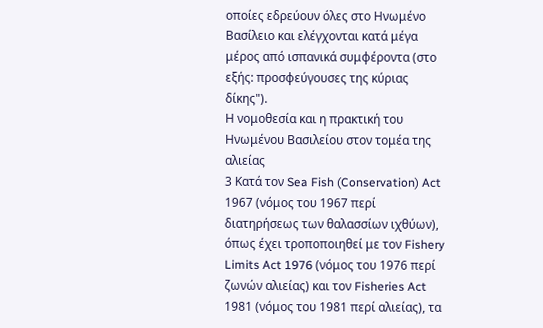οποίες εδρεύουν όλες στο Ηνωμένο Βασίλειο και ελέγχονται κατά μέγα μέρος από ισπανικά συμφέροντα (στο εξής: προσφεύγουσες της κύριας δίκης").
Η νομοθεσία και η πρακτική του Ηνωμένου Βασιλείου στον τομέα της αλιείας
3 Κατά τον Sea Fish (Conservation) Act 1967 (νόμος του 1967 περί διατηρήσεως των θαλασσίων ιχθύων), όπως έχει τροποποιηθεί με τον Fishery Limits Act 1976 (νόμος του 1976 περί ζωνών αλιείας) και τον Fisheries Act 1981 (νόμος του 1981 περί αλιείας), τα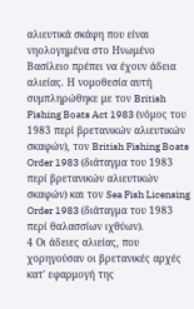αλιευτικά σκάφη που είναι νηολογημένα στο Ηνωμένο Βασίλειο πρέπει να έχουν άδεια αλιείας. Η νομοθεσία αυτή συμπληρώθηκε με τον British Fishing Boats Act 1983 (νόμος του 1983 περί βρετανικών αλιευτικών σκαφών), τον British Fishing Boats Order 1983 (διάταγμα του 1983 περί βρετανικών αλιευτικών σκαφών) και τον Sea Fish Licensing Order 1983 (διάταγμα του 1983 περί θαλασσίων ιχθύων).
4 Οι άδειες αλιείας, που χορηγούσαν οι βρετανικές αρχές κατ' εφαρμογή της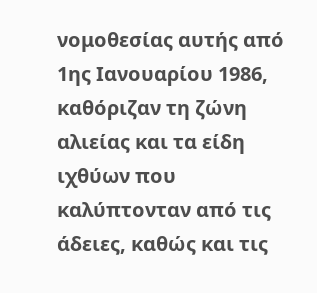νομοθεσίας αυτής από 1ης Ιανουαρίου 1986, καθόριζαν τη ζώνη αλιείας και τα είδη ιχθύων που καλύπτονταν από τις άδειες, καθώς και τις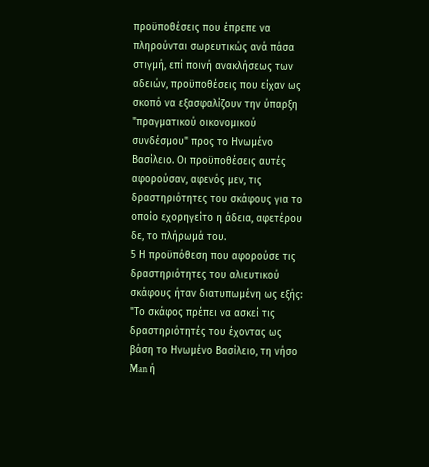προϋποθέσεις που έπρεπε να πληρούνται σωρευτικώς ανά πάσα στιγμή, επί ποινή ανακλήσεως των αδειών, προϋποθέσεις που είχαν ως σκοπό να εξασφαλίζουν την ύπαρξη "πραγματικού οικονομικού συνδέσμου" προς το Ηνωμένο Βασίλειο. Οι προϋποθέσεις αυτές αφορούσαν, αφενός μεν, τις δραστηριότητες του σκάφους για το οποίο εχορηγείτο η άδεια, αφετέρου δε, το πλήρωμά του.
5 Η προϋπόθεση που αφορούσε τις δραστηριότητες του αλιευτικού σκάφους ήταν διατυπωμένη ως εξής:
"Το σκάφος πρέπει να ασκεί τις δραστηριότητές του έχοντας ως βάση το Ηνωμένο Βασίλειο, τη νήσο Man ή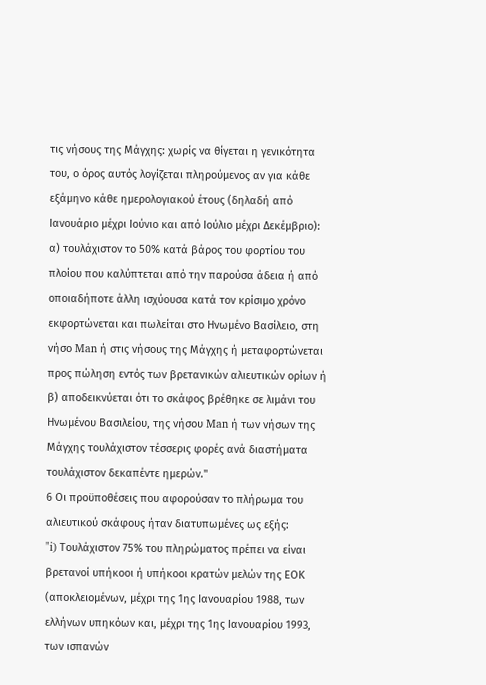τις νήσους της Μάγχης: χωρίς να θίγεται η γενικότητα του, ο όρος αυτός λογίζεται πληρούμενος αν για κάθε εξάμηνο κάθε ημερολογιακού έτους (δηλαδή από Ιανουάριο μέχρι Ιούνιο και από Ιούλιο μέχρι Δεκέμβριο):
α) τουλάχιστον το 50% κατά βάρος του φορτίου του πλοίου που καλύπτεται από την παρούσα άδεια ή από οποιαδήποτε άλλη ισχύουσα κατά τον κρίσιμο χρόνο εκφορτώνεται και πωλείται στο Ηνωμένο Βασίλειο, στη νήσο Man ή στις νήσους της Μάγχης ή μεταφορτώνεται προς πώληση εντός των βρετανικών αλιευτικών ορίων ή
β) αποδεικνύεται ότι το σκάφος βρέθηκε σε λιμάνι του Ηνωμένου Βασιλείου, της νήσου Man ή των νήσων της Μάγχης τουλάχιστον τέσσερις φορές ανά διαστήματα τουλάχιστον δεκαπέντε ημερών."
6 Οι προϋποθέσεις που αφορούσαν το πλήρωμα του αλιευτικού σκάφους ήταν διατυπωμένες ως εξής:
"i) Τουλάχιστον 75% του πληρώματος πρέπει να είναι βρετανοί υπήκοοι ή υπήκοοι κρατών μελών της ΕΟΚ (αποκλειομένων, μέχρι της 1ης Ιανουαρίου 1988, των ελλήνων υπηκόων και, μέχρι της 1ης Ιανουαρίου 1993, των ισπανών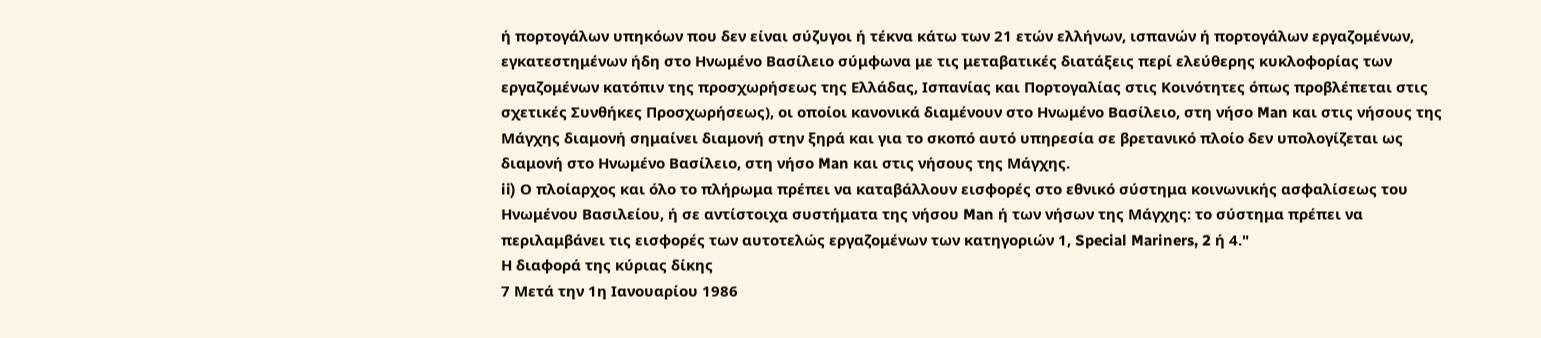ή πορτογάλων υπηκόων που δεν είναι σύζυγοι ή τέκνα κάτω των 21 ετών ελλήνων, ισπανών ή πορτογάλων εργαζομένων, εγκατεστημένων ήδη στο Ηνωμένο Βασίλειο σύμφωνα με τις μεταβατικές διατάξεις περί ελεύθερης κυκλοφορίας των εργαζομένων κατόπιν της προσχωρήσεως της Ελλάδας, Ισπανίας και Πορτογαλίας στις Κοινότητες όπως προβλέπεται στις σχετικές Συνθήκες Προσχωρήσεως), οι οποίοι κανονικά διαμένουν στο Ηνωμένο Βασίλειο, στη νήσο Man και στις νήσους της Μάγχης διαμονή σημαίνει διαμονή στην ξηρά και για το σκοπό αυτό υπηρεσία σε βρετανικό πλοίο δεν υπολογίζεται ως διαμονή στο Ηνωμένο Βασίλειο, στη νήσο Man και στις νήσους της Μάγχης.
ii) Ο πλοίαρχος και όλο το πλήρωμα πρέπει να καταβάλλουν εισφορές στο εθνικό σύστημα κοινωνικής ασφαλίσεως του Ηνωμένου Βασιλείου, ή σε αντίστοιχα συστήματα της νήσου Man ή των νήσων της Μάγχης: το σύστημα πρέπει να περιλαμβάνει τις εισφορές των αυτοτελώς εργαζομένων των κατηγοριών 1, Special Mariners, 2 ή 4."
Η διαφορά της κύριας δίκης
7 Μετά την 1η Ιανουαρίου 1986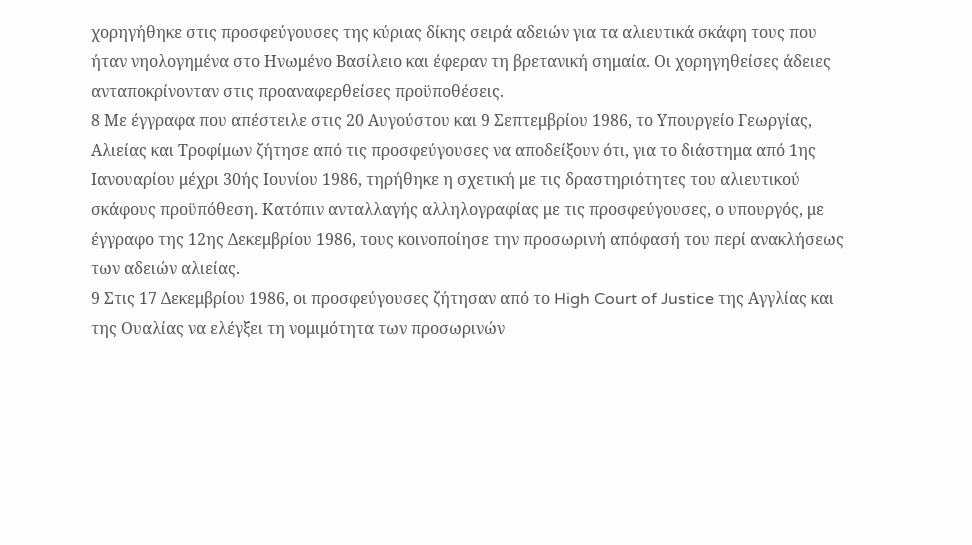χορηγήθηκε στις προσφεύγουσες της κύριας δίκης σειρά αδειών για τα αλιευτικά σκάφη τους που ήταν νηολογημένα στο Ηνωμένο Βασίλειο και έφεραν τη βρετανική σημαία. Οι χορηγηθείσες άδειες ανταποκρίνονταν στις προαναφερθείσες προϋποθέσεις.
8 Με έγγραφα που απέστειλε στις 20 Αυγούστου και 9 Σεπτεμβρίου 1986, το Υπουργείο Γεωργίας, Αλιείας και Τροφίμων ζήτησε από τις προσφεύγουσες να αποδείξουν ότι, για το διάστημα από 1ης Ιανουαρίου μέχρι 30ής Ιουνίου 1986, τηρήθηκε η σχετική με τις δραστηριότητες του αλιευτικού σκάφους προϋπόθεση. Κατόπιν ανταλλαγής αλληλογραφίας με τις προσφεύγουσες, ο υπουργός, με έγγραφο της 12ης Δεκεμβρίου 1986, τους κοινοποίησε την προσωρινή απόφασή του περί ανακλήσεως των αδειών αλιείας.
9 Στις 17 Δεκεμβρίου 1986, οι προσφεύγουσες ζήτησαν από το High Court of Justice της Αγγλίας και της Ουαλίας να ελέγξει τη νομιμότητα των προσωρινών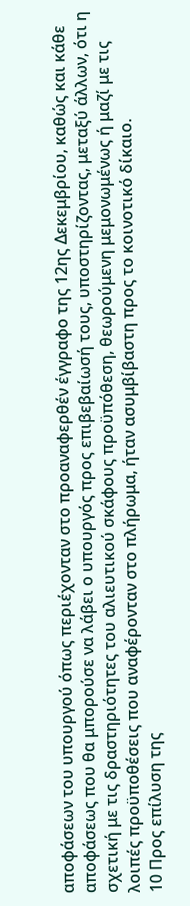αποφάσεων του υπουργού όπως περιέχονταν στο προαναφερθέν έγγραφο της 12ης Δεκεμβρίου, καθώς και κάθε αποφάσεως που θα μπορούσε να λάβει ο υπουργός προς επιβεβαίωσή τους, υποστηρίζοντας, μεταξύ άλλων, ότι η σχετική με τις δραστηριότητες του αλιευτικού σκάφους προϋπόθεση, θεωρούμενη μεμονωμένως ή μαζί με τις λοιπές προϋποθέσεις που αναφέρονταν στο πλήρωμα, ήταν ασυμβίβαστη προς το κοινοτικό δίκαιο.
10 Προς επίλυση της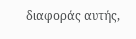διαφοράς αυτής,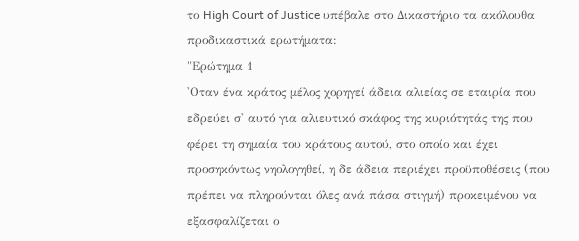το High Court of Justice υπέβαλε στο Δικαστήριο τα ακόλουθα προδικαστικά ερωτήματα:
"Ερώτημα 1
'Οταν ένα κράτος μέλος χορηγεί άδεια αλιείας σε εταιρία που εδρεύει σ' αυτό για αλιευτικό σκάφος της κυριότητάς της που φέρει τη σημαία του κράτους αυτού, στο οποίο και έχει προσηκόντως νηολογηθεί, η δε άδεια περιέχει προϋποθέσεις (που πρέπει να πληρούνται όλες ανά πάσα στιγμή) προκειμένου να εξασφαλίζεται ο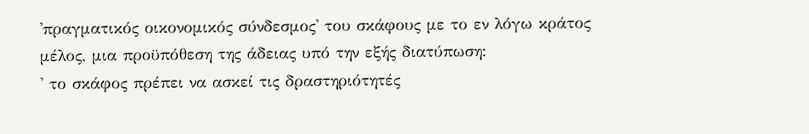'πραγματικός οικονομικός σύνδεσμος' του σκάφους με το εν λόγω κράτος μέλος, μια προϋπόθεση της άδειας υπό την εξής διατύπωση:
' το σκάφος πρέπει να ασκεί τις δραστηριότητές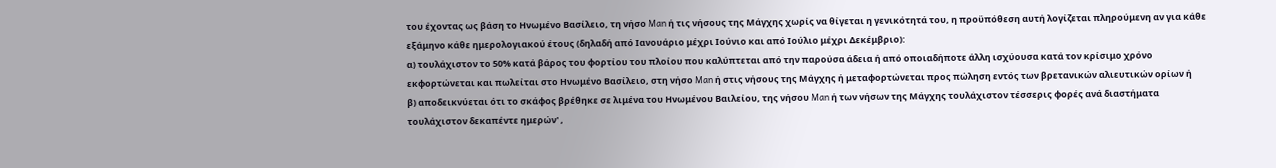του έχοντας ως βάση το Ηνωμένο Βασίλειο, τη νήσο Man ή τις νήσους της Μάγχης χωρίς να θίγεται η γενικότητά του, η προϋπόθεση αυτή λογίζεται πληρούμενη αν για κάθε εξάμηνο κάθε ημερολογιακού έτους (δηλαδή από Ιανουάριο μέχρι Ιούνιο και από Ιούλιο μέχρι Δεκέμβριο):
α) τουλάχιστον το 50% κατά βάρος του φορτίου του πλοίου που καλύπτεται από την παρούσα άδεια ή από οποιαδήποτε άλλη ισχύουσα κατά τον κρίσιμο χρόνο εκφορτώνεται και πωλείται στο Ηνωμένο Βασίλειο, στη νήσο Man ή στις νήσους της Μάγχης ή μεταφορτώνεται προς πώληση εντός των βρετανικών αλιευτικών ορίων ή
β) αποδεικνύεται ότι το σκάφος βρέθηκε σε λιμένα του Ηνωμένου Βαιλείου, της νήσου Man ή των νήσων της Μάγχης τουλάχιστον τέσσερις φορές ανά διαστήματα τουλάχιστον δεκαπέντε ημερών' ,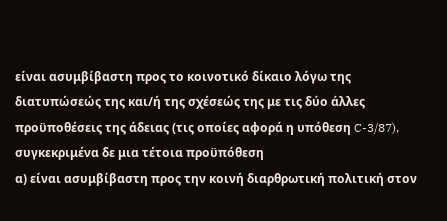είναι ασυμβίβαστη προς το κοινοτικό δίκαιο λόγω της διατυπώσεώς της και/ή της σχέσεώς της με τις δύο άλλες προϋποθέσεις της άδειας (τις οποίες αφορά η υπόθεση C-3/87), συγκεκριμένα δε μια τέτοια προϋπόθεση
α) είναι ασυμβίβαστη προς την κοινή διαρθρωτική πολιτική στον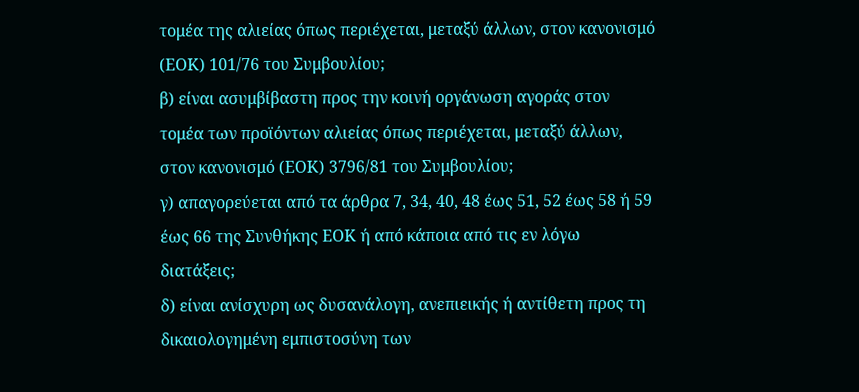τομέα της αλιείας όπως περιέχεται, μεταξύ άλλων, στον κανονισμό (ΕΟΚ) 101/76 του Συμβουλίου;
β) είναι ασυμβίβαστη προς την κοινή οργάνωση αγοράς στον τομέα των προϊόντων αλιείας όπως περιέχεται, μεταξύ άλλων, στον κανονισμό (ΕΟΚ) 3796/81 του Συμβουλίου;
γ) απαγορεύεται από τα άρθρα 7, 34, 40, 48 έως 51, 52 έως 58 ή 59 έως 66 της Συνθήκης ΕΟΚ ή από κάποια από τις εν λόγω διατάξεις;
δ) είναι ανίσχυρη ως δυσανάλογη, ανεπιεικής ή αντίθετη προς τη δικαιολογημένη εμπιστοσύνη των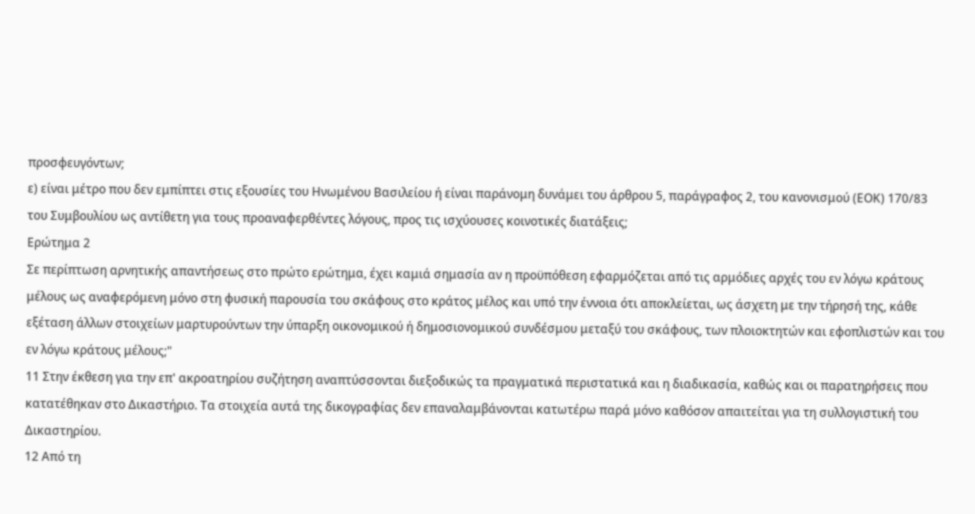προσφευγόντων;
ε) είναι μέτρο που δεν εμπίπτει στις εξουσίες του Ηνωμένου Βασιλείου ή είναι παράνομη δυνάμει του άρθρου 5, παράγραφος 2, του κανονισμού (ΕΟΚ) 170/83 του Συμβουλίου ως αντίθετη για τους προαναφερθέντες λόγους, προς τις ισχύουσες κοινοτικές διατάξεις;
Ερώτημα 2
Σε περίπτωση αρνητικής απαντήσεως στο πρώτο ερώτημα, έχει καμιά σημασία αν η προϋπόθεση εφαρμόζεται από τις αρμόδιες αρχές του εν λόγω κράτους μέλους ως αναφερόμενη μόνο στη φυσική παρουσία του σκάφους στο κράτος μέλος και υπό την έννοια ότι αποκλείεται, ως άσχετη με την τήρησή της, κάθε εξέταση άλλων στοιχείων μαρτυρούντων την ύπαρξη οικονομικού ή δημοσιονομικού συνδέσμου μεταξύ του σκάφους, των πλοιοκτητών και εφοπλιστών και του εν λόγω κράτους μέλους;"
11 Στην έκθεση για την επ' ακροατηρίου συζήτηση αναπτύσσονται διεξοδικώς τα πραγματικά περιστατικά και η διαδικασία, καθώς και οι παρατηρήσεις που κατατέθηκαν στο Δικαστήριο. Τα στοιχεία αυτά της δικογραφίας δεν επαναλαμβάνονται κατωτέρω παρά μόνο καθόσον απαιτείται για τη συλλογιστική του Δικαστηρίου.
12 Από τη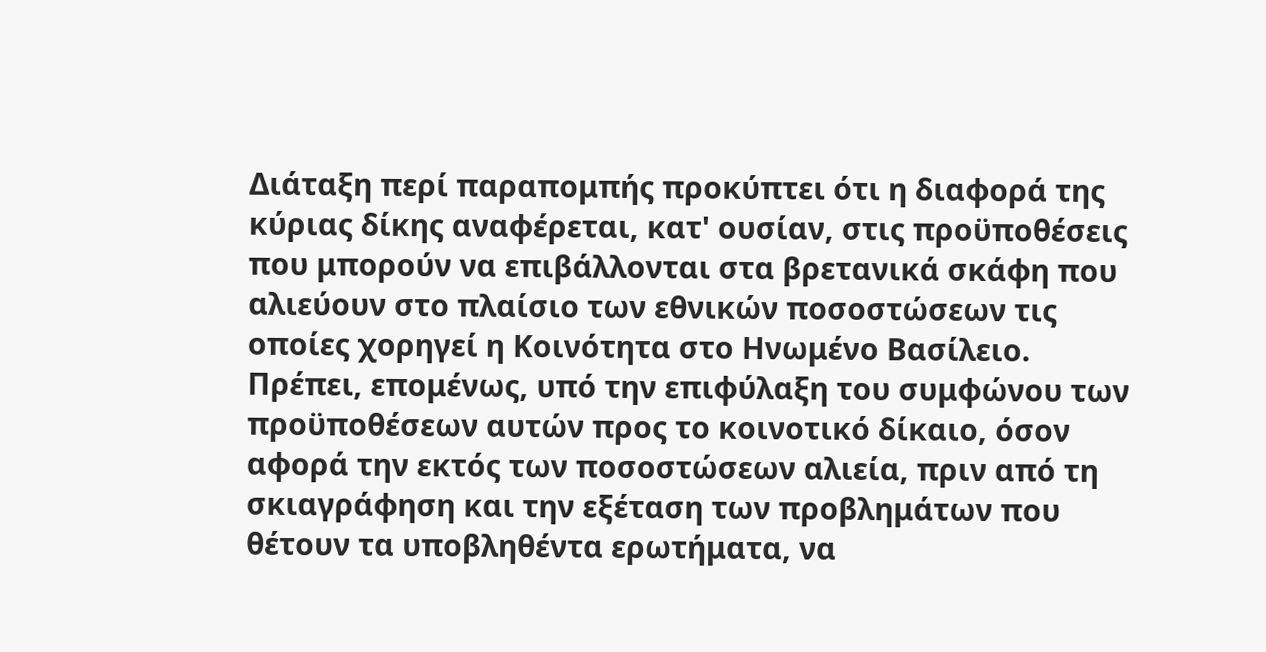Διάταξη περί παραπομπής προκύπτει ότι η διαφορά της κύριας δίκης αναφέρεται, κατ' ουσίαν, στις προϋποθέσεις που μπορούν να επιβάλλονται στα βρετανικά σκάφη που αλιεύουν στο πλαίσιο των εθνικών ποσοστώσεων τις οποίες χορηγεί η Κοινότητα στο Ηνωμένο Βασίλειο. Πρέπει, επομένως, υπό την επιφύλαξη του συμφώνου των προϋποθέσεων αυτών προς το κοινοτικό δίκαιο, όσον αφορά την εκτός των ποσοστώσεων αλιεία, πριν από τη σκιαγράφηση και την εξέταση των προβλημάτων που θέτουν τα υποβληθέντα ερωτήματα, να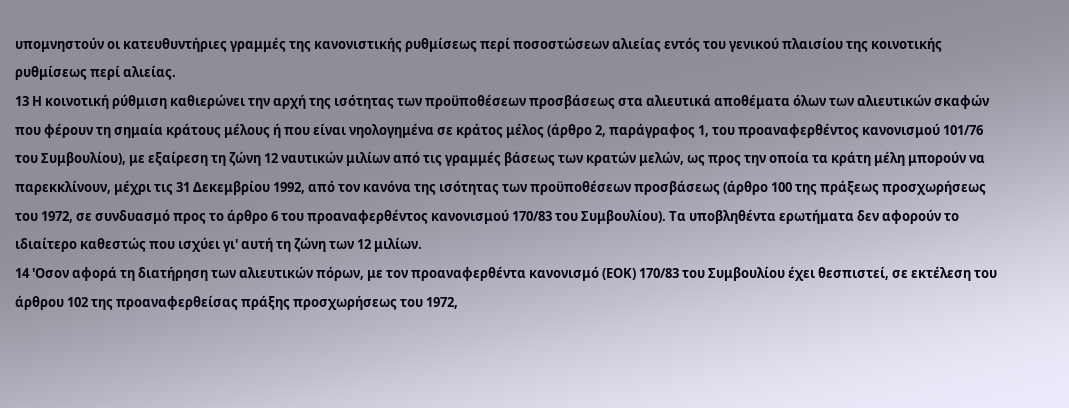υπομνηστούν οι κατευθυντήριες γραμμές της κανονιστικής ρυθμίσεως περί ποσοστώσεων αλιείας εντός του γενικού πλαισίου της κοινοτικής ρυθμίσεως περί αλιείας.
13 Η κοινοτική ρύθμιση καθιερώνει την αρχή της ισότητας των προϋποθέσεων προσβάσεως στα αλιευτικά αποθέματα όλων των αλιευτικών σκαφών που φέρουν τη σημαία κράτους μέλους ή που είναι νηολογημένα σε κράτος μέλος (άρθρο 2, παράγραφος 1, του προαναφερθέντος κανονισμού 101/76 του Συμβουλίου), με εξαίρεση τη ζώνη 12 ναυτικών μιλίων από τις γραμμές βάσεως των κρατών μελών, ως προς την οποία τα κράτη μέλη μπορούν να παρεκκλίνουν, μέχρι τις 31 Δεκεμβρίου 1992, από τον κανόνα της ισότητας των προϋποθέσεων προσβάσεως (άρθρο 100 της πράξεως προσχωρήσεως του 1972, σε συνδυασμό προς το άρθρο 6 του προαναφερθέντος κανονισμού 170/83 του Συμβουλίου). Τα υποβληθέντα ερωτήματα δεν αφορούν το ιδιαίτερο καθεστώς που ισχύει γι' αυτή τη ζώνη των 12 μιλίων.
14 'Οσον αφορά τη διατήρηση των αλιευτικών πόρων, με τον προαναφερθέντα κανονισμό (ΕΟΚ) 170/83 του Συμβουλίου έχει θεσπιστεί, σε εκτέλεση του άρθρου 102 της προαναφερθείσας πράξης προσχωρήσεως του 1972,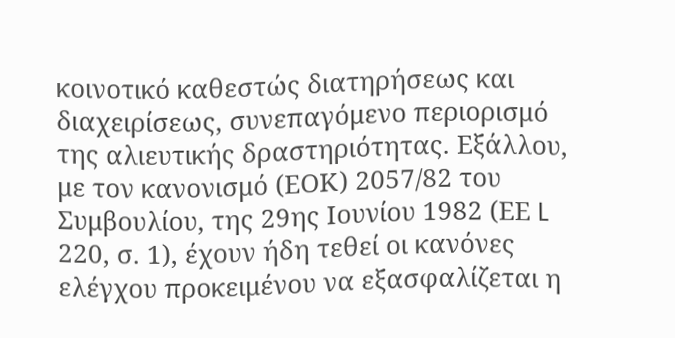κοινοτικό καθεστώς διατηρήσεως και διαχειρίσεως, συνεπαγόμενο περιορισμό της αλιευτικής δραστηριότητας. Εξάλλου, με τον κανονισμό (ΕΟΚ) 2057/82 του Συμβουλίου, της 29ης Ιουνίου 1982 (ΕΕ L 220, σ. 1), έχουν ήδη τεθεί οι κανόνες ελέγχου προκειμένου να εξασφαλίζεται η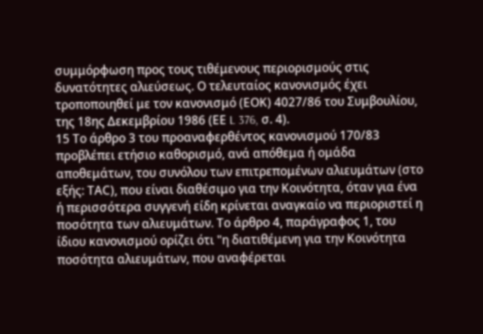συμμόρφωση προς τους τιθέμενους περιορισμούς στις δυνατότητες αλιεύσεως. Ο τελευταίος κανονισμός έχει τροποποιηθεί με τον κανονισμό (ΕΟΚ) 4027/86 του Συμβουλίου, της 18ης Δεκεμβρίου 1986 (ΕΕ L 376, σ. 4).
15 Το άρθρο 3 του προαναφερθέντος κανονισμού 170/83 προβλέπει ετήσιο καθορισμό, ανά απόθεμα ή ομάδα αποθεμάτων, του συνόλου των επιτρεπομένων αλιευμάτων (στο εξής: ΤΑC), που είναι διαθέσιμο για την Κοινότητα, όταν για ένα ή περισσότερα συγγενή είδη κρίνεται αναγκαίο να περιοριστεί η ποσότητα των αλιευμάτων. Το άρθρο 4, παράγραφος 1, του ίδιου κανονισμού ορίζει ότι "η διατιθέμενη για την Κοινότητα ποσότητα αλιευμάτων, που αναφέρεται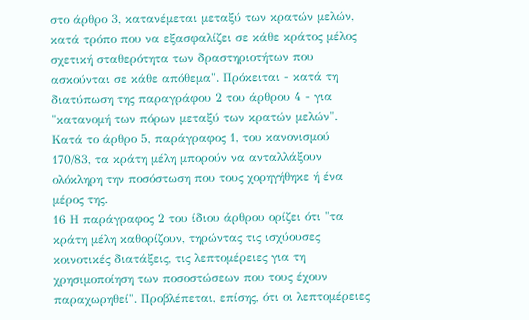στο άρθρο 3, κατανέμεται μεταξύ των κρατών μελών, κατά τρόπο που να εξασφαλίζει σε κάθε κράτος μέλος σχετική σταθερότητα των δραστηριοτήτων που ασκούνται σε κάθε απόθεμα". Πρόκειται - κατά τη διατύπωση της παραγράφου 2 του άρθρου 4 - για "κατανομή των πόρων μεταξύ των κρατών μελών". Κατά το άρθρο 5, παράγραφος 1, του κανονισμού 170/83, τα κράτη μέλη μπορούν να ανταλλάξουν ολόκληρη την ποσόστωση που τους χορηγήθηκε ή ένα μέρος της.
16 Η παράγραφος 2 του ίδιου άρθρου ορίζει ότι "τα κράτη μέλη καθορίζουν, τηρώντας τις ισχύουσες κοινοτικές διατάξεις, τις λεπτομέρειες για τη χρησιμοποίηση των ποσοστώσεων που τους έχουν παραχωρηθεί". Προβλέπεται, επίσης, ότι οι λεπτομέρειες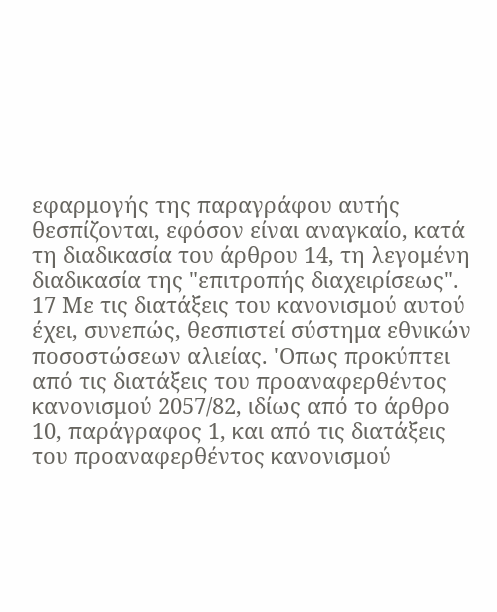εφαρμογής της παραγράφου αυτής θεσπίζονται, εφόσον είναι αναγκαίο, κατά τη διαδικασία του άρθρου 14, τη λεγομένη διαδικασία της "επιτροπής διαχειρίσεως".
17 Με τις διατάξεις του κανονισμού αυτού έχει, συνεπώς, θεσπιστεί σύστημα εθνικών ποσοστώσεων αλιείας. 'Οπως προκύπτει από τις διατάξεις του προαναφερθέντος κανονισμού 2057/82, ιδίως από το άρθρο 10, παράγραφος 1, και από τις διατάξεις του προαναφερθέντος κανονισμού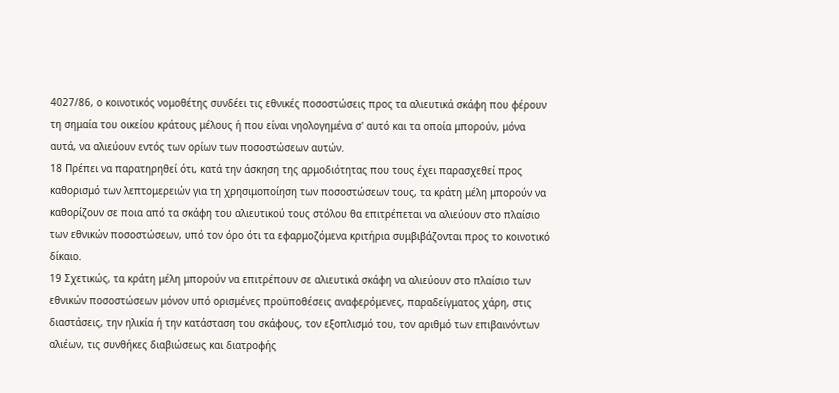4027/86, ο κοινοτικός νομοθέτης συνδέει τις εθνικές ποσοστώσεις προς τα αλιευτικά σκάφη που φέρουν τη σημαία του οικείου κράτους μέλους ή που είναι νηολογημένα σ' αυτό και τα οποία μπορούν, μόνα αυτά, να αλιεύουν εντός των ορίων των ποσοστώσεων αυτών.
18 Πρέπει να παρατηρηθεί ότι, κατά την άσκηση της αρμοδιότητας που τους έχει παρασχεθεί προς καθορισμό των λεπτομερειών για τη χρησιμοποίηση των ποσοστώσεων τους, τα κράτη μέλη μπορούν να καθορίζουν σε ποια από τα σκάφη του αλιευτικού τους στόλου θα επιτρέπεται να αλιεύουν στο πλαίσιο των εθνικών ποσοστώσεων, υπό τον όρο ότι τα εφαρμοζόμενα κριτήρια συμβιβάζονται προς το κοινοτικό δίκαιο.
19 Σχετικώς, τα κράτη μέλη μπορούν να επιτρέπουν σε αλιευτικά σκάφη να αλιεύουν στο πλαίσιο των εθνικών ποσοστώσεων μόνον υπό ορισμένες προϋποθέσεις αναφερόμενες, παραδείγματος χάρη, στις διαστάσεις, την ηλικία ή την κατάσταση του σκάφους, τον εξοπλισμό του, τον αριθμό των επιβαινόντων αλιέων, τις συνθήκες διαβιώσεως και διατροφής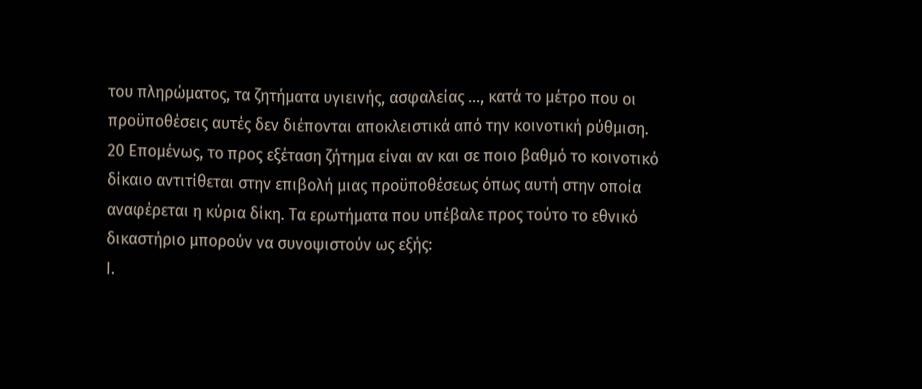του πληρώματος, τα ζητήματα υγιεινής, ασφαλείας ..., κατά το μέτρο που οι προϋποθέσεις αυτές δεν διέπονται αποκλειστικά από την κοινοτική ρύθμιση.
20 Επομένως, το προς εξέταση ζήτημα είναι αν και σε ποιο βαθμό το κοινοτικό δίκαιο αντιτίθεται στην επιβολή μιας προϋποθέσεως όπως αυτή στην οποία αναφέρεται η κύρια δίκη. Τα ερωτήματα που υπέβαλε προς τούτο το εθνικό δικαστήριο μπορούν να συνοψιστούν ως εξής:
Ι.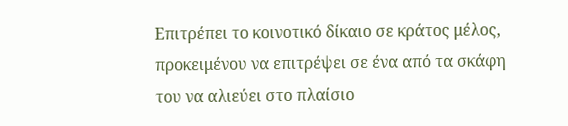Επιτρέπει το κοινοτικό δίκαιο σε κράτος μέλος, προκειμένου να επιτρέψει σε ένα από τα σκάφη του να αλιεύει στο πλαίσιο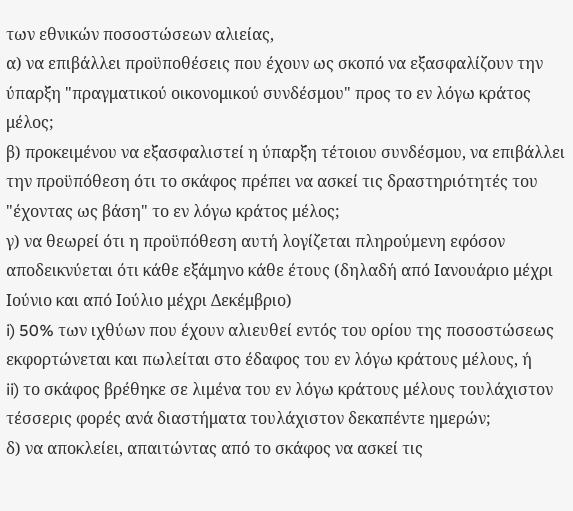των εθνικών ποσοστώσεων αλιείας,
α) να επιβάλλει προϋποθέσεις που έχουν ως σκοπό να εξασφαλίζουν την ύπαρξη "πραγματικού οικονομικού συνδέσμου" προς το εν λόγω κράτος μέλος;
β) προκειμένου να εξασφαλιστεί η ύπαρξη τέτοιου συνδέσμου, να επιβάλλει την προϋπόθεση ότι το σκάφος πρέπει να ασκεί τις δραστηριότητές του "έχοντας ως βάση" το εν λόγω κράτος μέλος;
γ) να θεωρεί ότι η προϋπόθεση αυτή λογίζεται πληρούμενη εφόσον αποδεικνύεται ότι κάθε εξάμηνο κάθε έτους (δηλαδή από Ιανουάριο μέχρι Ιούνιο και από Ιούλιο μέχρι Δεκέμβριο)
i) 50% των ιχθύων που έχουν αλιευθεί εντός του ορίου της ποσοστώσεως εκφορτώνεται και πωλείται στο έδαφος του εν λόγω κράτους μέλους, ή
ii) το σκάφος βρέθηκε σε λιμένα του εν λόγω κράτους μέλους τουλάχιστον τέσσερις φορές ανά διαστήματα τουλάχιστον δεκαπέντε ημερών;
δ) να αποκλείει, απαιτώντας από το σκάφος να ασκεί τις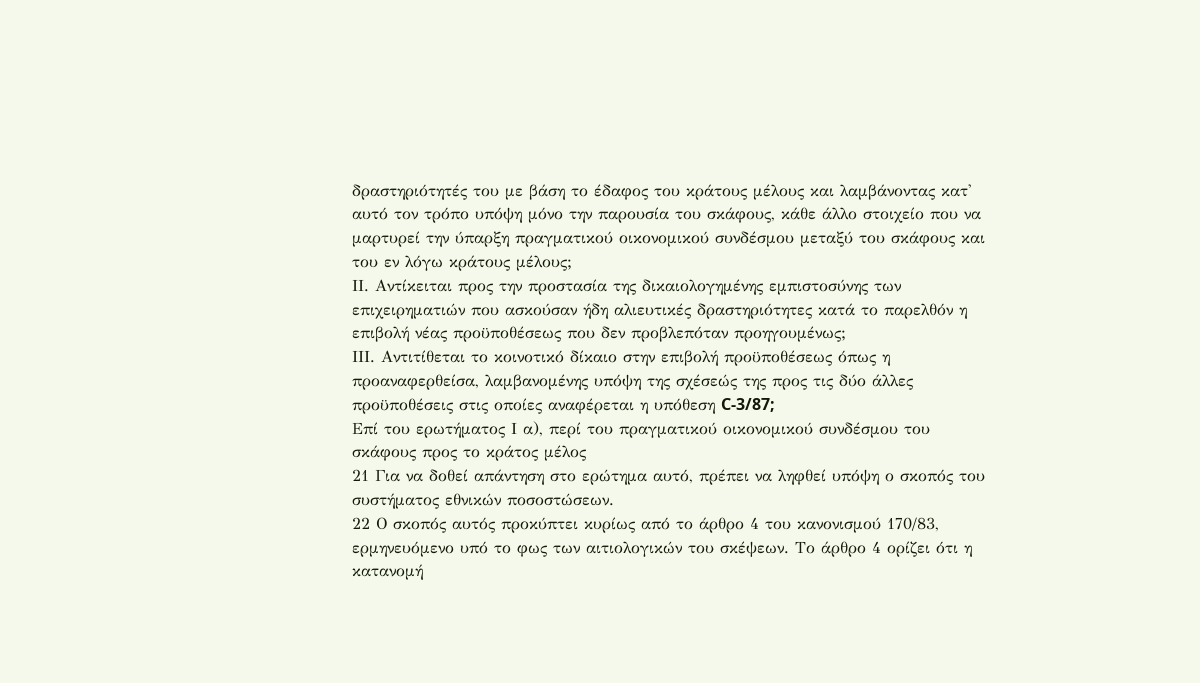δραστηριότητές του με βάση το έδαφος του κράτους μέλους και λαμβάνοντας κατ' αυτό τον τρόπο υπόψη μόνο την παρουσία του σκάφους, κάθε άλλο στοιχείο που να μαρτυρεί την ύπαρξη πραγματικού οικονομικού συνδέσμου μεταξύ του σκάφους και του εν λόγω κράτους μέλους;
ΙΙ. Αντίκειται προς την προστασία της δικαιολογημένης εμπιστοσύνης των επιχειρηματιών που ασκούσαν ήδη αλιευτικές δραστηριότητες κατά το παρελθόν η επιβολή νέας προϋποθέσεως που δεν προβλεπόταν προηγουμένως;
ΙΙΙ. Αντιτίθεται το κοινοτικό δίκαιο στην επιβολή προϋποθέσεως όπως η προαναφερθείσα, λαμβανομένης υπόψη της σχέσεώς της προς τις δύο άλλες προϋποθέσεις στις οποίες αναφέρεται η υπόθεση C-3/87;
Επί του ερωτήματος Ι α), περί του πραγματικού οικονομικού συνδέσμου του σκάφους προς το κράτος μέλος
21 Για να δοθεί απάντηση στο ερώτημα αυτό, πρέπει να ληφθεί υπόψη ο σκοπός του συστήματος εθνικών ποσοστώσεων.
22 Ο σκοπός αυτός προκύπτει κυρίως από το άρθρο 4 του κανονισμού 170/83, ερμηνευόμενο υπό το φως των αιτιολογικών του σκέψεων. Το άρθρο 4 ορίζει ότι η κατανομή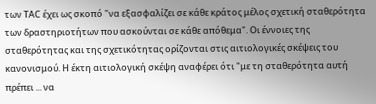των ΤΑC έχει ως σκοπό "να εξασφαλίζει σε κάθε κράτος μέλος σχετική σταθερότητα των δραστηριοτήτων που ασκούνται σε κάθε απόθεμα". Οι έννοιες της σταθερότητας και της σχετικότητας ορίζονται στις αιτιολογικές σκέψεις του κανονισμού. Η έκτη αιτιολογική σκέψη αναφέρει ότι "με τη σταθερότητα αυτή πρέπει ... να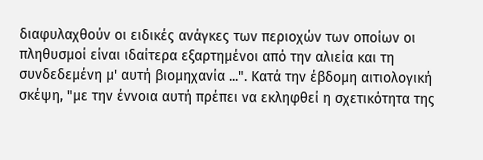διαφυλαχθούν οι ειδικές ανάγκες των περιοχών των οποίων οι πληθυσμοί είναι ιδαίτερα εξαρτημένοι από την αλιεία και τη συνδεδεμένη μ' αυτή βιομηχανία ...". Κατά την έβδομη αιτιολογική σκέψη, "με την έννοια αυτή πρέπει να εκληφθεί η σχετικότητα της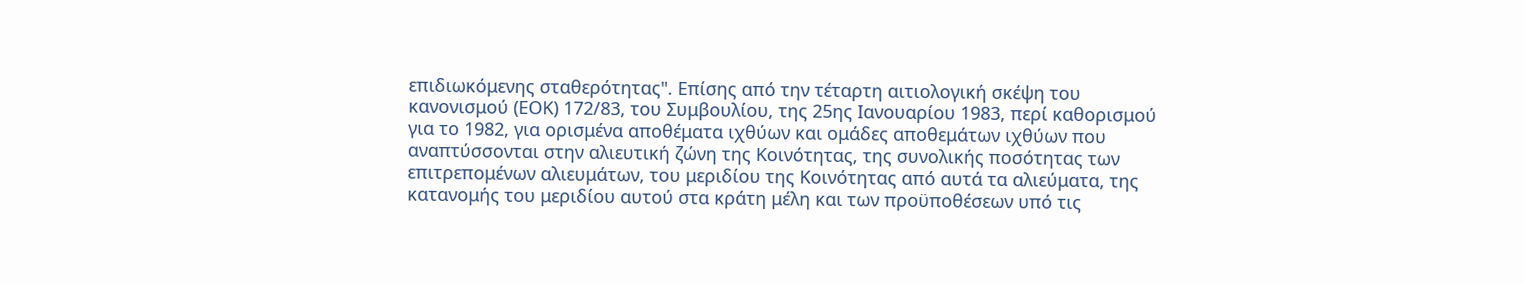επιδιωκόμενης σταθερότητας". Επίσης από την τέταρτη αιτιολογική σκέψη του κανονισμού (ΕΟΚ) 172/83, του Συμβουλίου, της 25ης Ιανουαρίου 1983, περί καθορισμού για το 1982, για ορισμένα αποθέματα ιχθύων και ομάδες αποθεμάτων ιχθύων που αναπτύσσονται στην αλιευτική ζώνη της Κοινότητας, της συνολικής ποσότητας των επιτρεπομένων αλιευμάτων, του μεριδίου της Κοινότητας από αυτά τα αλιεύματα, της κατανομής του μεριδίου αυτού στα κράτη μέλη και των προϋποθέσεων υπό τις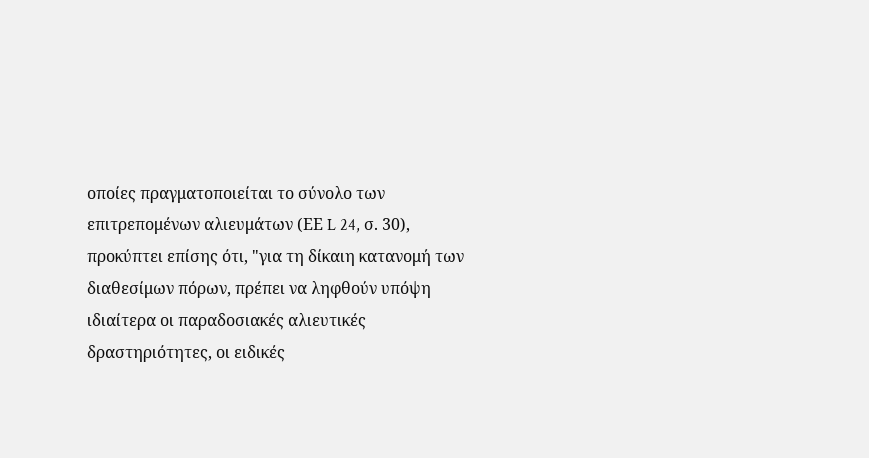οποίες πραγματοποιείται το σύνολο των επιτρεπομένων αλιευμάτων (ΕΕ L 24, σ. 30), προκύπτει επίσης ότι, "για τη δίκαιη κατανομή των διαθεσίμων πόρων, πρέπει να ληφθούν υπόψη ιδιαίτερα οι παραδοσιακές αλιευτικές δραστηριότητες, οι ειδικές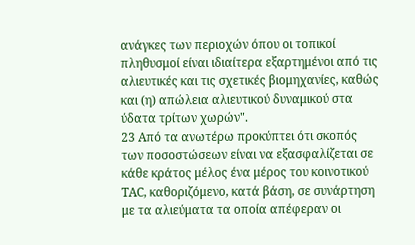ανάγκες των περιοχών όπου οι τοπικοί πληθυσμοί είναι ιδιαίτερα εξαρτημένοι από τις αλιευτικές και τις σχετικές βιομηχανίες, καθώς και (η) απώλεια αλιευτικού δυναμικού στα ύδατα τρίτων χωρών".
23 Από τα ανωτέρω προκύπτει ότι σκοπός των ποσοστώσεων είναι να εξασφαλίζεται σε κάθε κράτος μέλος ένα μέρος του κοινοτικού ΤΑC, καθοριζόμενο, κατά βάση, σε συνάρτηση με τα αλιεύματα τα οποία απέφεραν οι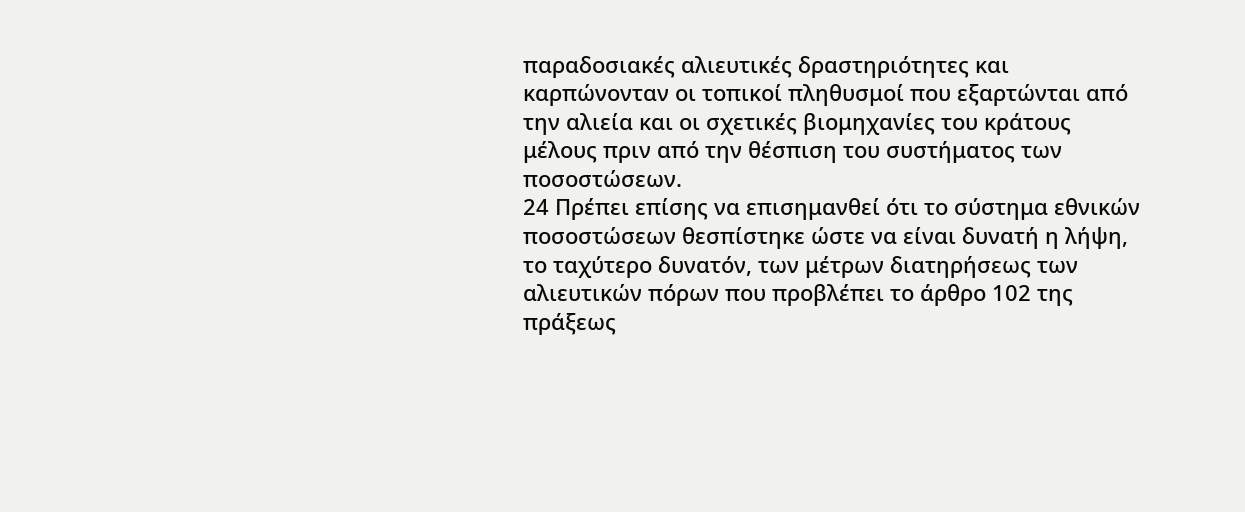παραδοσιακές αλιευτικές δραστηριότητες και καρπώνονταν οι τοπικοί πληθυσμοί που εξαρτώνται από την αλιεία και οι σχετικές βιομηχανίες του κράτους μέλους πριν από την θέσπιση του συστήματος των ποσοστώσεων.
24 Πρέπει επίσης να επισημανθεί ότι το σύστημα εθνικών ποσοστώσεων θεσπίστηκε ώστε να είναι δυνατή η λήψη, το ταχύτερο δυνατόν, των μέτρων διατηρήσεως των αλιευτικών πόρων που προβλέπει το άρθρο 102 της πράξεως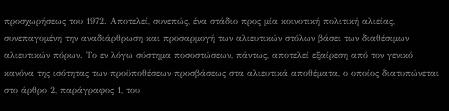προσχωρήσεως του 1972. Αποτελεί, συνεπώς, ένα στάδιο προς μία κοινοτική πολιτική αλιείας, συνεπαγομένη την αναδιάρθρωση και προσαρμογή των αλιευτικών στόλων βάσει των διαθέσιμων αλιευτικών πόρων. Το εν λόγω σύστημα ποσοστώσεων, πάντως, αποτελεί εξαίρεση από τον γενικό κανόνα της ισότητας των προϋποθέσεων προσβάσεως στα αλιευτικά αποθέματα, ο οποίος διατυπώνεται στο άρθρο 2, παράγραφος 1, του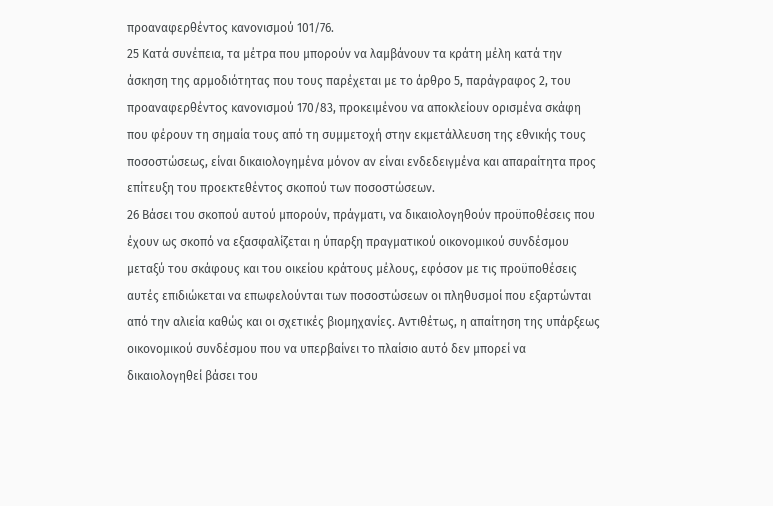προαναφερθέντος κανονισμού 101/76.
25 Κατά συνέπεια, τα μέτρα που μπορούν να λαμβάνουν τα κράτη μέλη κατά την άσκηση της αρμοδιότητας που τους παρέχεται με το άρθρο 5, παράγραφος 2, του προαναφερθέντος κανονισμού 170/83, προκειμένου να αποκλείουν ορισμένα σκάφη που φέρουν τη σημαία τους από τη συμμετοχή στην εκμετάλλευση της εθνικής τους ποσοστώσεως, είναι δικαιολογημένα μόνον αν είναι ενδεδειγμένα και απαραίτητα προς επίτευξη του προεκτεθέντος σκοπού των ποσοστώσεων.
26 Βάσει του σκοπού αυτού μπορούν, πράγματι, να δικαιολογηθούν προϋποθέσεις που έχουν ως σκοπό να εξασφαλίζεται η ύπαρξη πραγματικού οικονομικού συνδέσμου μεταξύ του σκάφους και του οικείου κράτους μέλους, εφόσον με τις προϋποθέσεις αυτές επιδιώκεται να επωφελούνται των ποσοστώσεων οι πληθυσμοί που εξαρτώνται από την αλιεία καθώς και οι σχετικές βιομηχανίες. Αντιθέτως, η απαίτηση της υπάρξεως οικονομικού συνδέσμου που να υπερβαίνει το πλαίσιο αυτό δεν μπορεί να δικαιολογηθεί βάσει του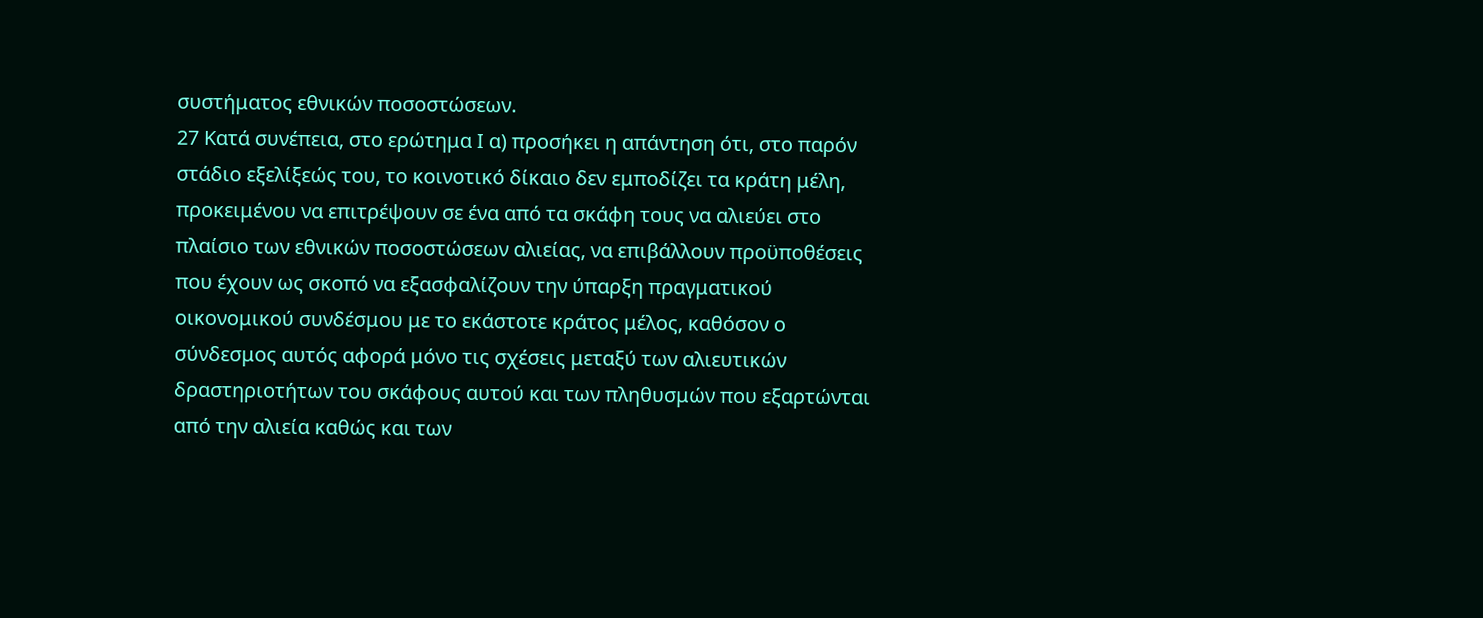συστήματος εθνικών ποσοστώσεων.
27 Κατά συνέπεια, στο ερώτημα Ι α) προσήκει η απάντηση ότι, στο παρόν στάδιο εξελίξεώς του, το κοινοτικό δίκαιο δεν εμποδίζει τα κράτη μέλη, προκειμένου να επιτρέψουν σε ένα από τα σκάφη τους να αλιεύει στο πλαίσιο των εθνικών ποσοστώσεων αλιείας, να επιβάλλουν προϋποθέσεις που έχουν ως σκοπό να εξασφαλίζουν την ύπαρξη πραγματικού οικονομικού συνδέσμου με το εκάστοτε κράτος μέλος, καθόσον ο σύνδεσμος αυτός αφορά μόνο τις σχέσεις μεταξύ των αλιευτικών δραστηριοτήτων του σκάφους αυτού και των πληθυσμών που εξαρτώνται από την αλιεία καθώς και των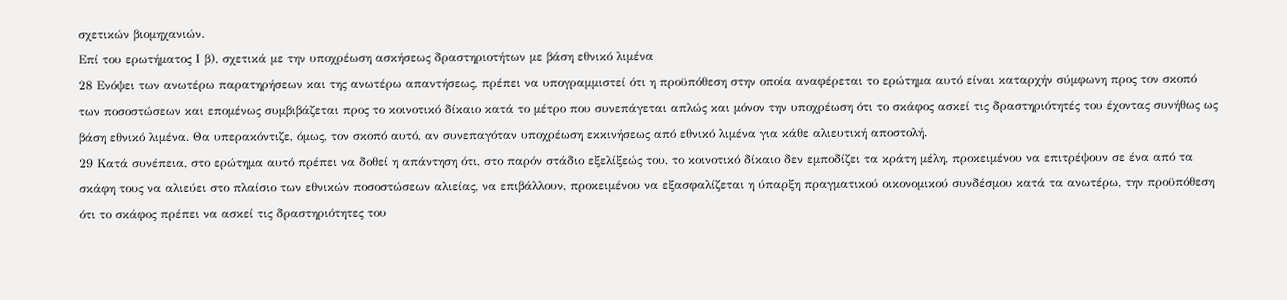σχετικών βιομηχανιών.
Επί του ερωτήματος Ι β), σχετικά με την υποχρέωση ασκήσεως δραστηριοτήτων με βάση εθνικό λιμένα
28 Ενόψει των ανωτέρω παρατηρήσεων και της ανωτέρω απαντήσεως, πρέπει να υπογραμμιστεί ότι η προϋπόθεση στην οποία αναφέρεται το ερώτημα αυτό είναι καταρχήν σύμφωνη προς τον σκοπό των ποσοστώσεων και επομένως συμβιβάζεται προς το κοινοτικό δίκαιο κατά το μέτρο που συνεπάγεται απλώς και μόνον την υποχρέωση ότι το σκάφος ασκεί τις δραστηριότητές του έχοντας συνήθως ως βάση εθνικό λιμένα. Θα υπερακόντιζε, όμως, τον σκοπό αυτό, αν συνεπαγόταν υποχρέωση εκκινήσεως από εθνικό λιμένα για κάθε αλιευτική αποστολή.
29 Κατά συνέπεια, στο ερώτημα αυτό πρέπει να δοθεί η απάντηση ότι, στο παρόν στάδιο εξελίξεώς του, το κοινοτικό δίκαιο δεν εμποδίζει τα κράτη μέλη, προκειμένου να επιτρέψουν σε ένα από τα σκάφη τους να αλιεύει στο πλαίσιο των εθνικών ποσοστώσεων αλιείας, να επιβάλλουν, προκειμένου να εξασφαλίζεται η ύπαρξη πραγματικού οικονομικού συνδέσμου κατά τα ανωτέρω, την προϋπόθεση ότι το σκάφος πρέπει να ασκεί τις δραστηριότητες του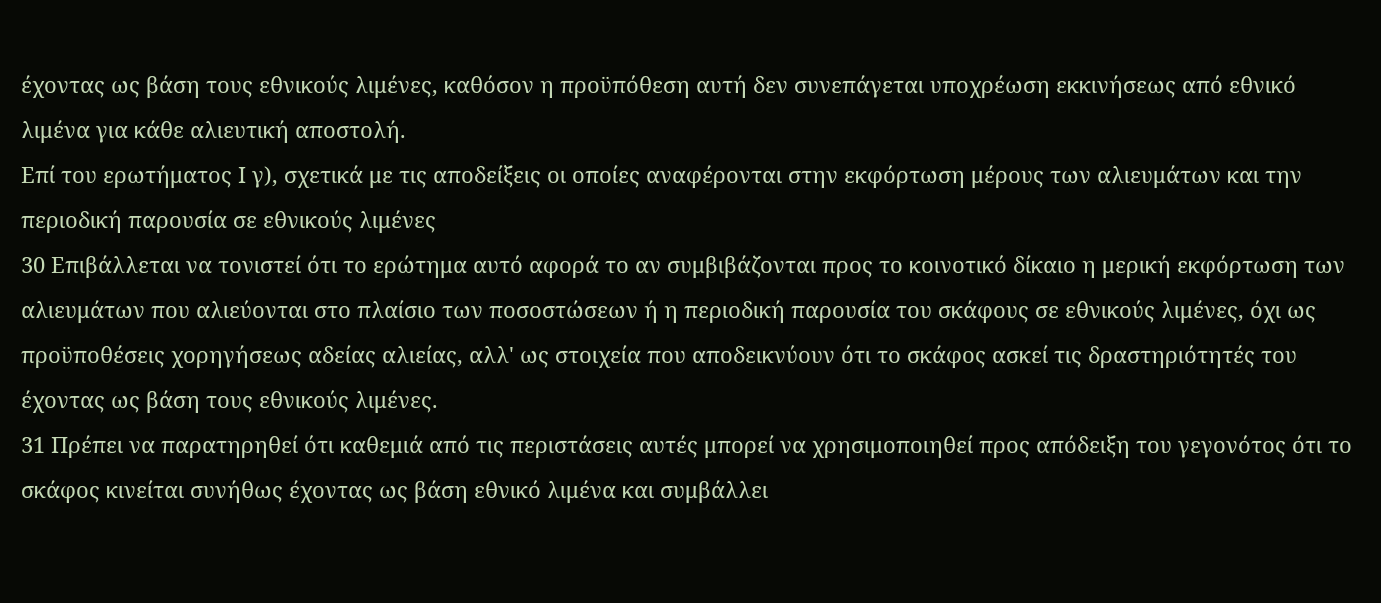έχοντας ως βάση τους εθνικούς λιμένες, καθόσον η προϋπόθεση αυτή δεν συνεπάγεται υποχρέωση εκκινήσεως από εθνικό λιμένα για κάθε αλιευτική αποστολή.
Επί του ερωτήματος Ι γ), σχετικά με τις αποδείξεις οι οποίες αναφέρονται στην εκφόρτωση μέρους των αλιευμάτων και την περιοδική παρουσία σε εθνικούς λιμένες
30 Επιβάλλεται να τονιστεί ότι το ερώτημα αυτό αφορά το αν συμβιβάζονται προς το κοινοτικό δίκαιο η μερική εκφόρτωση των αλιευμάτων που αλιεύονται στο πλαίσιο των ποσοστώσεων ή η περιοδική παρουσία του σκάφους σε εθνικούς λιμένες, όχι ως προϋποθέσεις χορηγήσεως αδείας αλιείας, αλλ' ως στοιχεία που αποδεικνύουν ότι το σκάφος ασκεί τις δραστηριότητές του έχοντας ως βάση τους εθνικούς λιμένες.
31 Πρέπει να παρατηρηθεί ότι καθεμιά από τις περιστάσεις αυτές μπορεί να χρησιμοποιηθεί προς απόδειξη του γεγονότος ότι το σκάφος κινείται συνήθως έχοντας ως βάση εθνικό λιμένα και συμβάλλει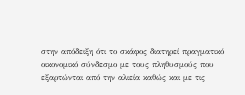στην απόδειξη ότι το σκάφος διατηρεί πραγματικό οικονομικό σύνδεσμο με τους πληθυσμούς που εξαρτώνται από την αλιεία καθώς και με τις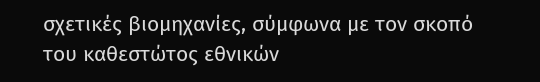σχετικές βιομηχανίες, σύμφωνα με τον σκοπό του καθεστώτος εθνικών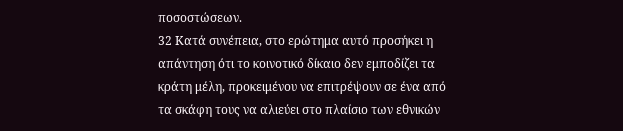ποσοστώσεων.
32 Κατά συνέπεια, στο ερώτημα αυτό προσήκει η απάντηση ότι το κοινοτικό δίκαιο δεν εμποδίζει τα κράτη μέλη, προκειμένου να επιτρέψουν σε ένα από τα σκάφη τους να αλιεύει στο πλαίσιο των εθνικών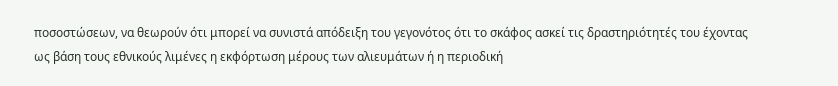ποσοστώσεων, να θεωρούν ότι μπορεί να συνιστά απόδειξη του γεγονότος ότι το σκάφος ασκεί τις δραστηριότητές του έχοντας ως βάση τους εθνικούς λιμένες η εκφόρτωση μέρους των αλιευμάτων ή η περιοδική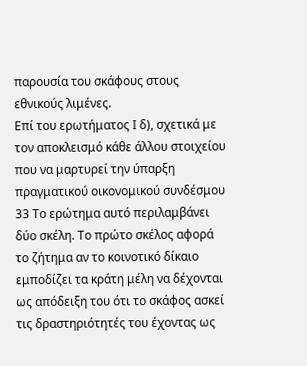παρουσία του σκάφους στους εθνικούς λιμένες.
Επί του ερωτήματος Ι δ), σχετικά με τον αποκλεισμό κάθε άλλου στοιχείου που να μαρτυρεί την ύπαρξη πραγματικού οικονομικού συνδέσμου
33 Το ερώτημα αυτό περιλαμβάνει δύο σκέλη. Το πρώτο σκέλος αφορά το ζήτημα αν το κοινοτικό δίκαιο εμποδίζει τα κράτη μέλη να δέχονται ως απόδειξη του ότι το σκάφος ασκεί τις δραστηριότητές του έχοντας ως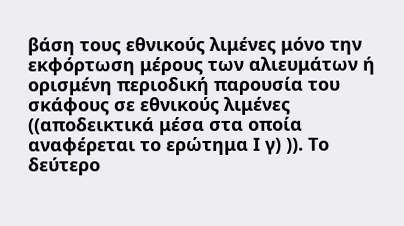βάση τους εθνικούς λιμένες μόνο την εκφόρτωση μέρους των αλιευμάτων ή ορισμένη περιοδική παρουσία του σκάφους σε εθνικούς λιμένες ((αποδεικτικά μέσα στα οποία αναφέρεται το ερώτημα Ι γ) )). Το δεύτερο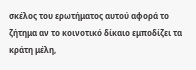σκέλος του ερωτήματος αυτού αφορά το ζήτημα αν το κοινοτικό δίκαιο εμποδίζει τα κράτη μέλη,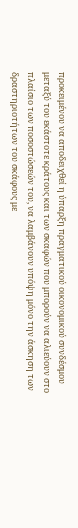προκειμένου να αποδειχθεί η ύπαρξη πραγματικού οικονομικού συνδέσμου μεταξύ του εκάστοτε κράτους και των σκαφών που μπορούν να αλιεύουν στο πλαίσιο των ποσοστώσεών του, να λαμβάνουν υπόψη μόνο την άσκηση των δραστηριοτήτων του σκάφους με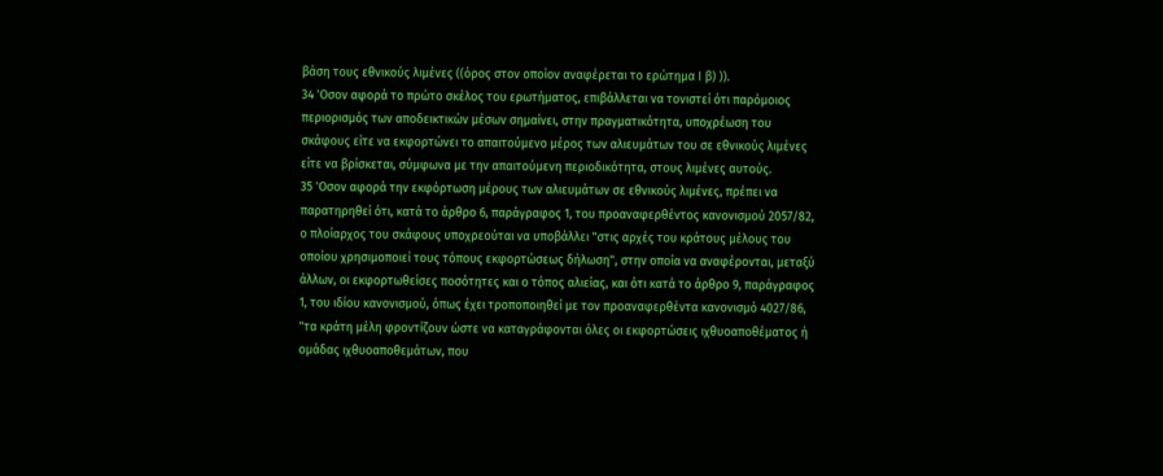βάση τους εθνικούς λιμένες ((όρος στον οποίον αναφέρεται το ερώτημα Ι β) )).
34 'Οσον αφορά το πρώτο σκέλος του ερωτήματος, επιβάλλεται να τονιστεί ότι παρόμοιος περιορισμός των αποδεικτικών μέσων σημαίνει, στην πραγματικότητα, υποχρέωση του σκάφους είτε να εκφορτώνει το απαιτούμενο μέρος των αλιευμάτων του σε εθνικούς λιμένες είτε να βρίσκεται, σύμφωνα με την απαιτούμενη περιοδικότητα, στους λιμένες αυτούς.
35 'Οσον αφορά την εκφόρτωση μέρους των αλιευμάτων σε εθνικούς λιμένες, πρέπει να παρατηρηθεί ότι, κατά το άρθρο 6, παράγραφος 1, του προαναφερθέντος κανονισμού 2057/82, ο πλοίαρχος του σκάφους υποχρεούται να υποβάλλει "στις αρχές του κράτους μέλους του οποίου χρησιμοποιεί τους τόπους εκφορτώσεως δήλωση", στην οποία να αναφέρονται, μεταξύ άλλων, οι εκφορτωθείσες ποσότητες και ο τόπος αλιείας, και ότι κατά το άρθρο 9, παράγραφος 1, του ιδίου κανονισμού, όπως έχει τροποποιηθεί με τον προαναφερθέντα κανονισμό 4027/86, "τα κράτη μέλη φροντίζουν ώστε να καταγράφονται όλες οι εκφορτώσεις ιχθυοαποθέματος ή ομάδας ιχθυοαποθεμάτων, που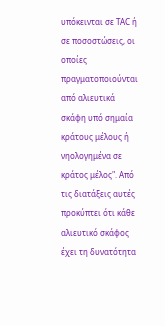υπόκεινται σε ΤΑC ή σε ποσοστώσεις, οι οποίες πραγματοποιούνται από αλιευτικά σκάφη υπό σημαία κράτους μέλους ή νηολογημένα σε κράτος μέλος". Από τις διατάξεις αυτές προκύπτει ότι κάθε αλιευτικό σκάφος έχει τη δυνατότητα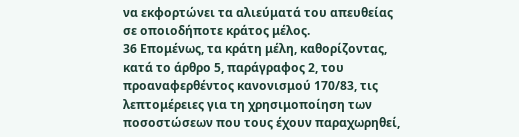να εκφορτώνει τα αλιεύματά του απευθείας σε οποιοδήποτε κράτος μέλος.
36 Επομένως, τα κράτη μέλη, καθορίζοντας, κατά το άρθρο 5, παράγραφος 2, του προαναφερθέντος κανονισμού 170/83, τις λεπτομέρειες για τη χρησιμοποίηση των ποσοστώσεων που τους έχουν παραχωρηθεί,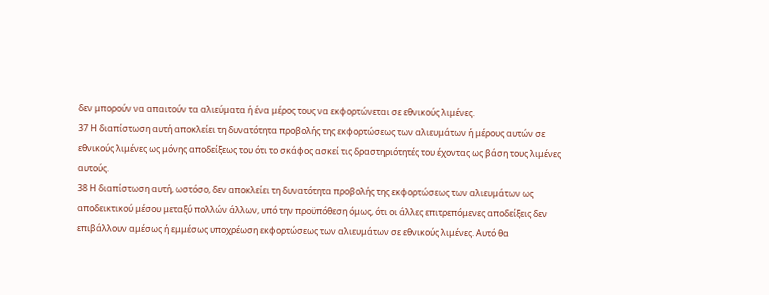δεν μπορούν να απαιτούν τα αλιεύματα ή ένα μέρος τους να εκφορτώνεται σε εθνικούς λιμένες.
37 Η διαπίστωση αυτή αποκλείει τη δυνατότητα προβολής της εκφορτώσεως των αλιευμάτων ή μέρους αυτών σε εθνικούς λιμένες ως μόνης αποδείξεως του ότι το σκάφος ασκεί τις δραστηριότητές του έχοντας ως βάση τους λιμένες αυτούς.
38 Η διαπίστωση αυτή, ωστόσο, δεν αποκλείει τη δυνατότητα προβολής της εκφορτώσεως των αλιευμάτων ως αποδεικτικού μέσου μεταξύ πολλών άλλων, υπό την προϋπόθεση όμως, ότι οι άλλες επιτρεπόμενες αποδείξεις δεν επιβάλλουν αμέσως ή εμμέσως υποχρέωση εκφορτώσεως των αλιευμάτων σε εθνικούς λιμένες. Αυτό θα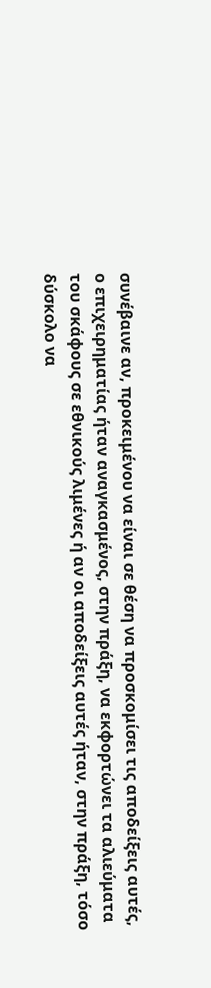συνέβαινε αν, προκειμένου να είναι σε θέση να προσκομίσει τις αποδείξεις αυτές, ο επιχειρηματίας ήταν αναγκασμένος, στην πράξη, να εκφορτώνει τα αλιεύματα του σκάφους σε εθνικούς λιμένες ή αν οι αποδείξεις αυτές ήταν, στην πράξη, τόσο δύσκολο να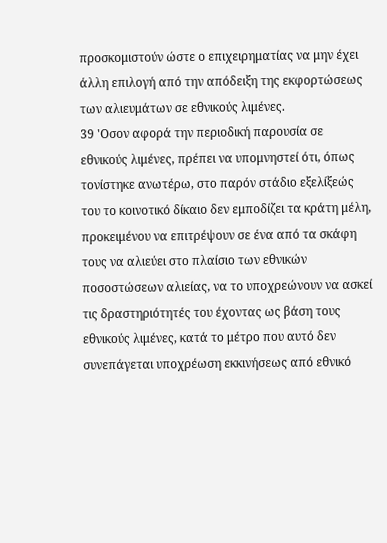προσκομιστούν ώστε ο επιχειρηματίας να μην έχει άλλη επιλογή από την απόδειξη της εκφορτώσεως των αλιευμάτων σε εθνικούς λιμένες.
39 'Οσον αφορά την περιοδική παρουσία σε εθνικούς λιμένες, πρέπει να υπομνηστεί ότι, όπως τονίστηκε ανωτέρω, στο παρόν στάδιο εξελίξεώς του το κοινοτικό δίκαιο δεν εμποδίζει τα κράτη μέλη, προκειμένου να επιτρέψουν σε ένα από τα σκάφη τους να αλιεύει στο πλαίσιο των εθνικών ποσοστώσεων αλιείας, να το υποχρεώνουν να ασκεί τις δραστηριότητές του έχοντας ως βάση τους εθνικούς λιμένες, κατά το μέτρο που αυτό δεν συνεπάγεται υποχρέωση εκκινήσεως από εθνικό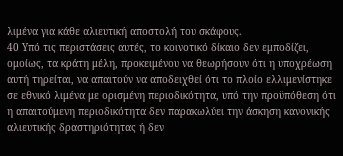λιμένα για κάθε αλιευτική αποστολή του σκάφους.
40 Υπό τις περιστάσεις αυτές, το κοινοτικό δίκαιο δεν εμποδίζει, ομοίως, τα κράτη μέλη, προκειμένου να θεωρήσουν ότι η υποχρέωση αυτή τηρείται, να απαιτούν να αποδειχθεί ότι το πλοίο ελλιμενίστηκε σε εθνικό λιμένα με ορισμένη περιοδικότητα, υπό την προϋπόθεση ότι η απαιτούμενη περιοδικότητα δεν παρακωλύει την άσκηση κανονικής αλιευτικής δραστηριότητας ή δεν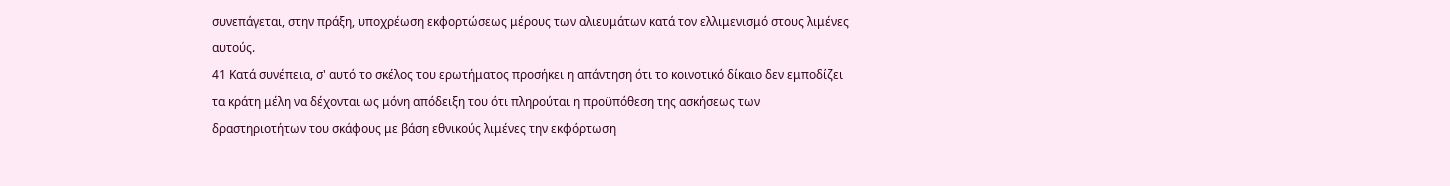συνεπάγεται, στην πράξη, υποχρέωση εκφορτώσεως μέρους των αλιευμάτων κατά τον ελλιμενισμό στους λιμένες αυτούς.
41 Κατά συνέπεια, σ' αυτό το σκέλος του ερωτήματος προσήκει η απάντηση ότι το κοινοτικό δίκαιο δεν εμποδίζει τα κράτη μέλη να δέχονται ως μόνη απόδειξη του ότι πληρούται η προϋπόθεση της ασκήσεως των δραστηριοτήτων του σκάφους με βάση εθνικούς λιμένες την εκφόρτωση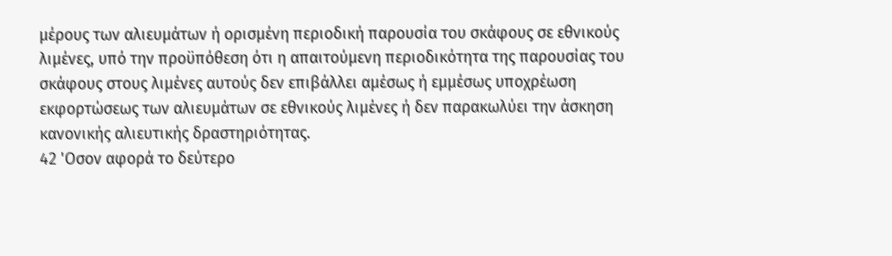μέρους των αλιευμάτων ή ορισμένη περιοδική παρουσία του σκάφους σε εθνικούς λιμένες, υπό την προϋπόθεση ότι η απαιτούμενη περιοδικότητα της παρουσίας του σκάφους στους λιμένες αυτούς δεν επιβάλλει αμέσως ή εμμέσως υποχρέωση εκφορτώσεως των αλιευμάτων σε εθνικούς λιμένες ή δεν παρακωλύει την άσκηση κανονικής αλιευτικής δραστηριότητας.
42 'Οσον αφορά το δεύτερο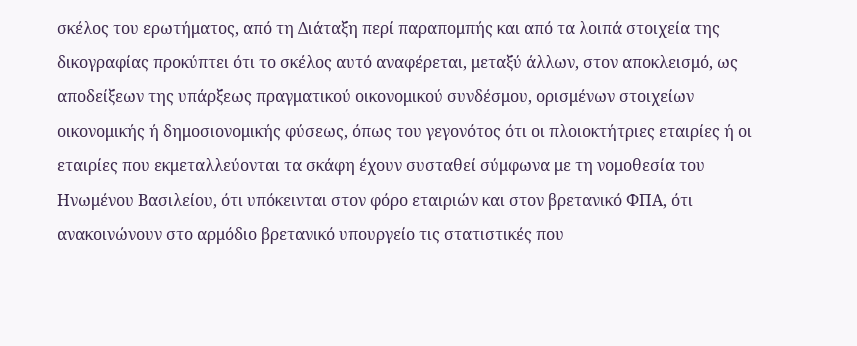σκέλος του ερωτήματος, από τη Διάταξη περί παραπομπής και από τα λοιπά στοιχεία της δικογραφίας προκύπτει ότι το σκέλος αυτό αναφέρεται, μεταξύ άλλων, στον αποκλεισμό, ως αποδείξεων της υπάρξεως πραγματικού οικονομικού συνδέσμου, ορισμένων στοιχείων οικονομικής ή δημοσιονομικής φύσεως, όπως του γεγονότος ότι οι πλοιοκτήτριες εταιρίες ή οι εταιρίες που εκμεταλλεύονται τα σκάφη έχουν συσταθεί σύμφωνα με τη νομοθεσία του Ηνωμένου Βασιλείου, ότι υπόκεινται στον φόρο εταιριών και στον βρετανικό ΦΠΑ, ότι ανακοινώνουν στο αρμόδιο βρετανικό υπουργείο τις στατιστικές που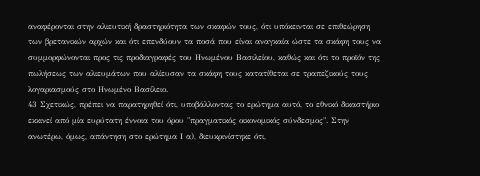αναφέρονται στην αλιευτική δραστηριότητα των σκαφών τους, ότι υπόκεινται σε επιθεώρηση των βρετανικών αρχών και ότι επενδύουν τα ποσά που είναι αναγκαία ώστε τα σκάφη τους να συμμορφώνονται προς τις προδιαγραφές του Ηνωμένου Βασιλείου, καθώς και ότι το προϊόν της πωλήσεως των αλιευμάτων που αλίευσαν τα σκάφη τους κατατίθεται σε τραπεζικούς τους λογαριασμούς στο Ηνωμένο Βασίλειο.
43 Σχετικώς, πρέπει να παρατηρηθεί ότι, υποβάλλοντας το ερώτημα αυτό, το εθνικό δικαστήριο εκκινεί από μία ευρύτατη έννοια του όρου "πραγματικός οικονομικός σύνδεσμος". Στην ανωτέρω, όμως, απάντηση στο ερώτημα Ι α), διευκρινίστηκε ότι,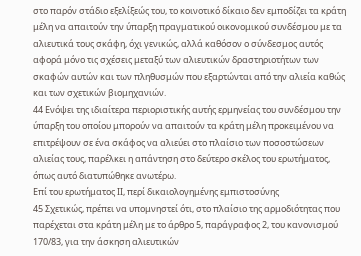στο παρόν στάδιο εξελίξεώς του, το κοινοτικό δίκαιο δεν εμποδίζει τα κράτη μέλη να απαιτούν την ύπαρξη πραγματικού οικονομικού συνδέσμου με τα αλιευτικά τους σκάφη, όχι γενικώς, αλλά καθόσον ο σύνδεσμος αυτός αφορά μόνο τις σχέσεις μεταξύ των αλιευτικών δραστηριοτήτων των σκαφών αυτών και των πληθυσμών που εξαρτώνται από την αλιεία καθώς και των σχετικών βιομηχανιών.
44 Ενόψει της ιδιαίτερα περιοριστικής αυτής ερμηνείας του συνδέσμου την ύπαρξη του οποίου μπορούν να απαιτούν τα κράτη μέλη προκειμένου να επιτρέψουν σε ένα σκάφος να αλιεύει στο πλαίσιο των ποσοστώσεων αλιείας τους, παρέλκει η απάντηση στο δεύτερο σκέλος του ερωτήματος, όπως αυτό διατυπώθηκε ανωτέρω.
Επί του ερωτήματος ΙΙ, περί δικαιολογημένης εμπιστοσύνης
45 Σχετικώς, πρέπει να υπομνηστεί ότι, στο πλαίσιο της αρμοδιότητας που παρέχεται στα κράτη μέλη με το άρθρο 5, παράγραφος 2, του κανονισμού 170/83, για την άσκηση αλιευτικών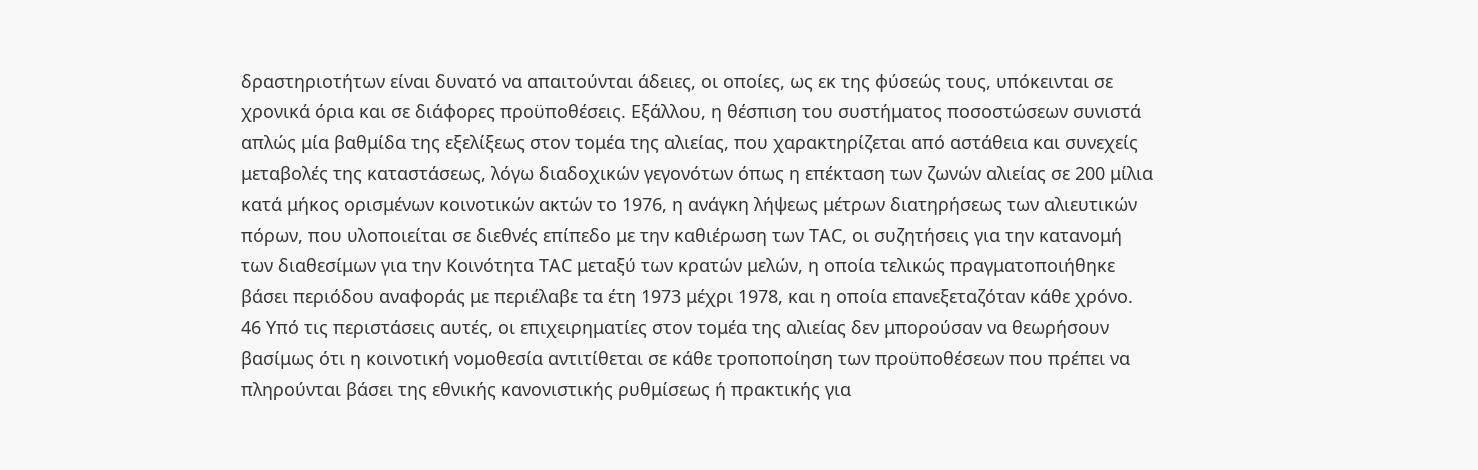δραστηριοτήτων είναι δυνατό να απαιτούνται άδειες, οι οποίες, ως εκ της φύσεώς τους, υπόκεινται σε χρονικά όρια και σε διάφορες προϋποθέσεις. Εξάλλου, η θέσπιση του συστήματος ποσοστώσεων συνιστά απλώς μία βαθμίδα της εξελίξεως στον τομέα της αλιείας, που χαρακτηρίζεται από αστάθεια και συνεχείς μεταβολές της καταστάσεως, λόγω διαδοχικών γεγονότων όπως η επέκταση των ζωνών αλιείας σε 200 μίλια κατά μήκος ορισμένων κοινοτικών ακτών το 1976, η ανάγκη λήψεως μέτρων διατηρήσεως των αλιευτικών πόρων, που υλοποιείται σε διεθνές επίπεδο με την καθιέρωση των ΤΑC, οι συζητήσεις για την κατανομή των διαθεσίμων για την Κοινότητα ΤΑC μεταξύ των κρατών μελών, η οποία τελικώς πραγματοποιήθηκε βάσει περιόδου αναφοράς με περιέλαβε τα έτη 1973 μέχρι 1978, και η οποία επανεξεταζόταν κάθε χρόνο.
46 Υπό τις περιστάσεις αυτές, οι επιχειρηματίες στον τομέα της αλιείας δεν μπορούσαν να θεωρήσουν βασίμως ότι η κοινοτική νομοθεσία αντιτίθεται σε κάθε τροποποίηση των προϋποθέσεων που πρέπει να πληρούνται βάσει της εθνικής κανονιστικής ρυθμίσεως ή πρακτικής για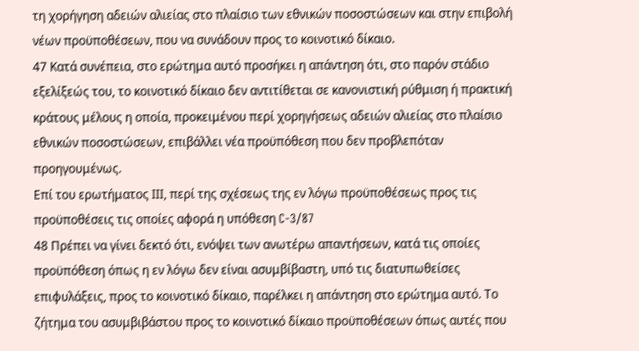τη χορήγηση αδειών αλιείας στο πλαίσιο των εθνικών ποσοστώσεων και στην επιβολή νέων προϋποθέσεων, που να συνάδουν προς το κοινοτικό δίκαιο.
47 Κατά συνέπεια, στο ερώτημα αυτό προσήκει η απάντηση ότι, στο παρόν στάδιο εξελίξεώς του, το κοινοτικό δίκαιο δεν αντιτίθεται σε κανονιστική ρύθμιση ή πρακτική κράτους μέλους η οποία, προκειμένου περί χορηγήσεως αδειών αλιείας στο πλαίσιο εθνικών ποσοστώσεων, επιβάλλει νέα προϋπόθεση που δεν προβλεπόταν προηγουμένως.
Επί του ερωτήματος ΙΙΙ, περί της σχέσεως της εν λόγω προϋποθέσεως προς τις προϋποθέσεις τις οποίες αφορά η υπόθεση C-3/87
48 Πρέπει να γίνει δεκτό ότι, ενόψει των ανωτέρω απαντήσεων, κατά τις οποίες προϋπόθεση όπως η εν λόγω δεν είναι ασυμβίβαστη, υπό τις διατυπωθείσες επιφυλάξεις, προς το κοινοτικό δίκαιο, παρέλκει η απάντηση στο ερώτημα αυτό. Το ζήτημα του ασυμβιβάστου προς το κοινοτικό δίκαιο προϋποθέσεων όπως αυτές που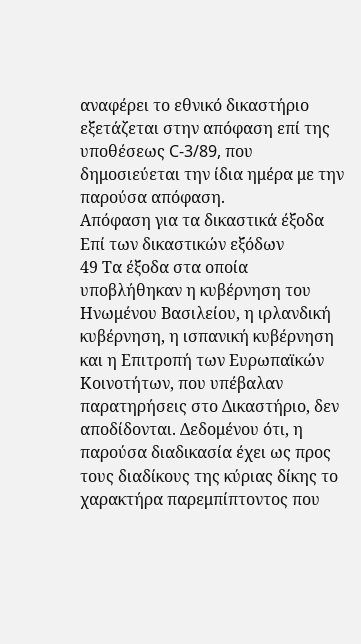αναφέρει το εθνικό δικαστήριο εξετάζεται στην απόφαση επί της υποθέσεως C-3/89, που δημοσιεύεται την ίδια ημέρα με την παρούσα απόφαση.
Απόφαση για τα δικαστικά έξοδα
Επί των δικαστικών εξόδων
49 Τα έξοδα στα οποία υποβλήθηκαν η κυβέρνηση του Ηνωμένου Βασιλείου, η ιρλανδική κυβέρνηση, η ισπανική κυβέρνηση και η Επιτροπή των Ευρωπαϊκών Κοινοτήτων, που υπέβαλαν παρατηρήσεις στο Δικαστήριο, δεν αποδίδονται. Δεδομένου ότι, η παρούσα διαδικασία έχει ως προς τους διαδίκους της κύριας δίκης το χαρακτήρα παρεμπίπτοντος που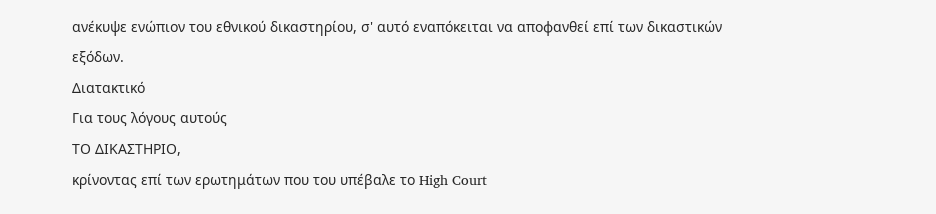ανέκυψε ενώπιον του εθνικού δικαστηρίου, σ' αυτό εναπόκειται να αποφανθεί επί των δικαστικών εξόδων.
Διατακτικό
Για τους λόγους αυτούς
ΤΟ ΔΙΚΑΣΤΗΡΙΟ,
κρίνοντας επί των ερωτημάτων που του υπέβαλε το High Court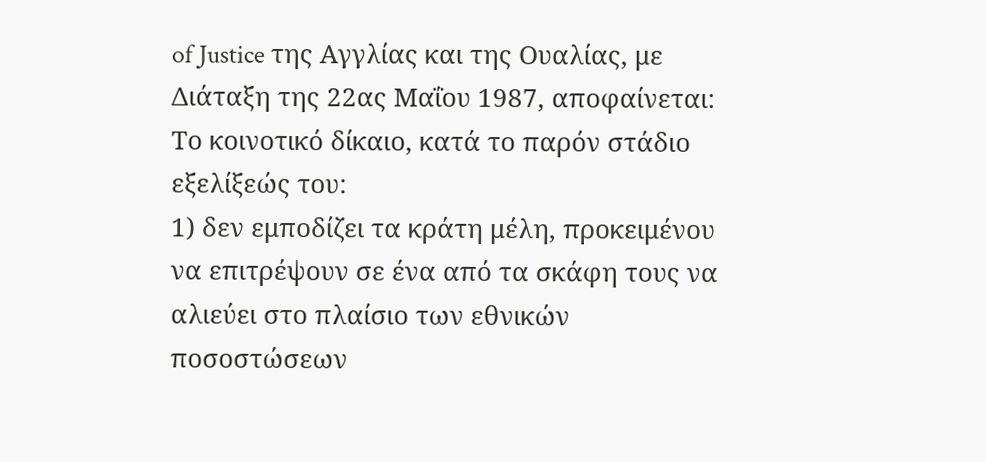of Justice της Αγγλίας και της Ουαλίας, με Διάταξη της 22ας Μαΐου 1987, αποφαίνεται:
Το κοινοτικό δίκαιο, κατά το παρόν στάδιο εξελίξεώς του:
1) δεν εμποδίζει τα κράτη μέλη, προκειμένου να επιτρέψουν σε ένα από τα σκάφη τους να αλιεύει στο πλαίσιο των εθνικών ποσοστώσεων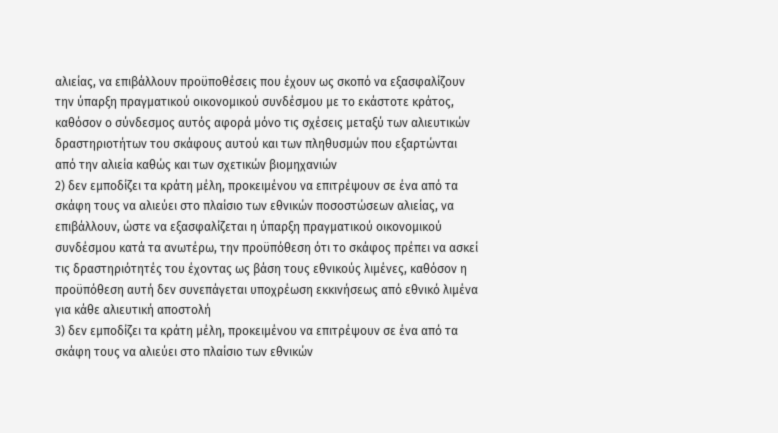αλιείας, να επιβάλλουν προϋποθέσεις που έχουν ως σκοπό να εξασφαλίζουν την ύπαρξη πραγματικού οικονομικού συνδέσμου με το εκάστοτε κράτος, καθόσον ο σύνδεσμος αυτός αφορά μόνο τις σχέσεις μεταξύ των αλιευτικών δραστηριοτήτων του σκάφους αυτού και των πληθυσμών που εξαρτώνται από την αλιεία καθώς και των σχετικών βιομηχανιών
2) δεν εμποδίζει τα κράτη μέλη, προκειμένου να επιτρέψουν σε ένα από τα σκάφη τους να αλιεύει στο πλαίσιο των εθνικών ποσοστώσεων αλιείας, να επιβάλλουν, ώστε να εξασφαλίζεται η ύπαρξη πραγματικού οικονομικού συνδέσμου κατά τα ανωτέρω, την προϋπόθεση ότι το σκάφος πρέπει να ασκεί τις δραστηριότητές του έχοντας ως βάση τους εθνικούς λιμένες, καθόσον η προϋπόθεση αυτή δεν συνεπάγεται υποχρέωση εκκινήσεως από εθνικό λιμένα για κάθε αλιευτική αποστολή
3) δεν εμποδίζει τα κράτη μέλη, προκειμένου να επιτρέψουν σε ένα από τα σκάφη τους να αλιεύει στο πλαίσιο των εθνικών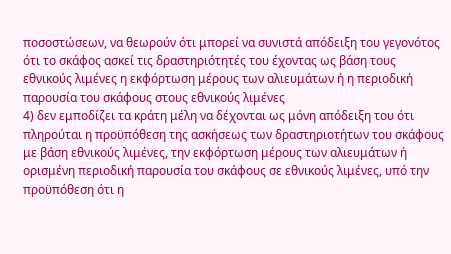ποσοστώσεων, να θεωρούν ότι μπορεί να συνιστά απόδειξη του γεγονότος ότι το σκάφος ασκεί τις δραστηριότητές του έχοντας ως βάση τους εθνικούς λιμένες η εκφόρτωση μέρους των αλιευμάτων ή η περιοδική παρουσία του σκάφους στους εθνικούς λιμένες
4) δεν εμποδίζει τα κράτη μέλη να δέχονται ως μόνη απόδειξη του ότι πληρούται η προϋπόθεση της ασκήσεως των δραστηριοτήτων του σκάφους με βάση εθνικούς λιμένες, την εκφόρτωση μέρους των αλιευμάτων ή ορισμένη περιοδική παρουσία του σκάφους σε εθνικούς λιμένες, υπό την προϋπόθεση ότι η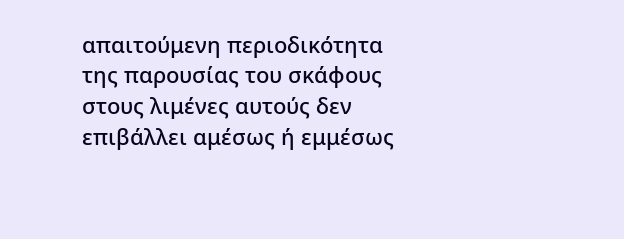απαιτούμενη περιοδικότητα της παρουσίας του σκάφους στους λιμένες αυτούς δεν επιβάλλει αμέσως ή εμμέσως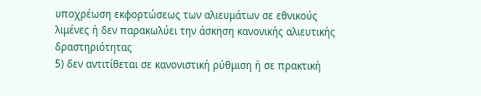υποχρέωση εκφορτώσεως των αλιευμάτων σε εθνικούς λιμένες ή δεν παρακωλύει την άσκηση κανονικής αλιευτικής δραστηριότητας
5) δεν αντιτίθεται σε κανονιστική ρύθμιση ή σε πρακτική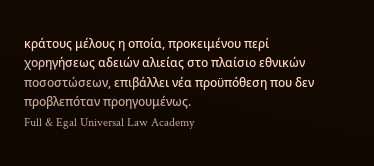κράτους μέλους η οποία, προκειμένου περί χορηγήσεως αδειών αλιείας στο πλαίσιο εθνικών ποσοστώσεων, επιβάλλει νέα προϋπόθεση που δεν προβλεπόταν προηγουμένως.
Full & Egal Universal Law Academy